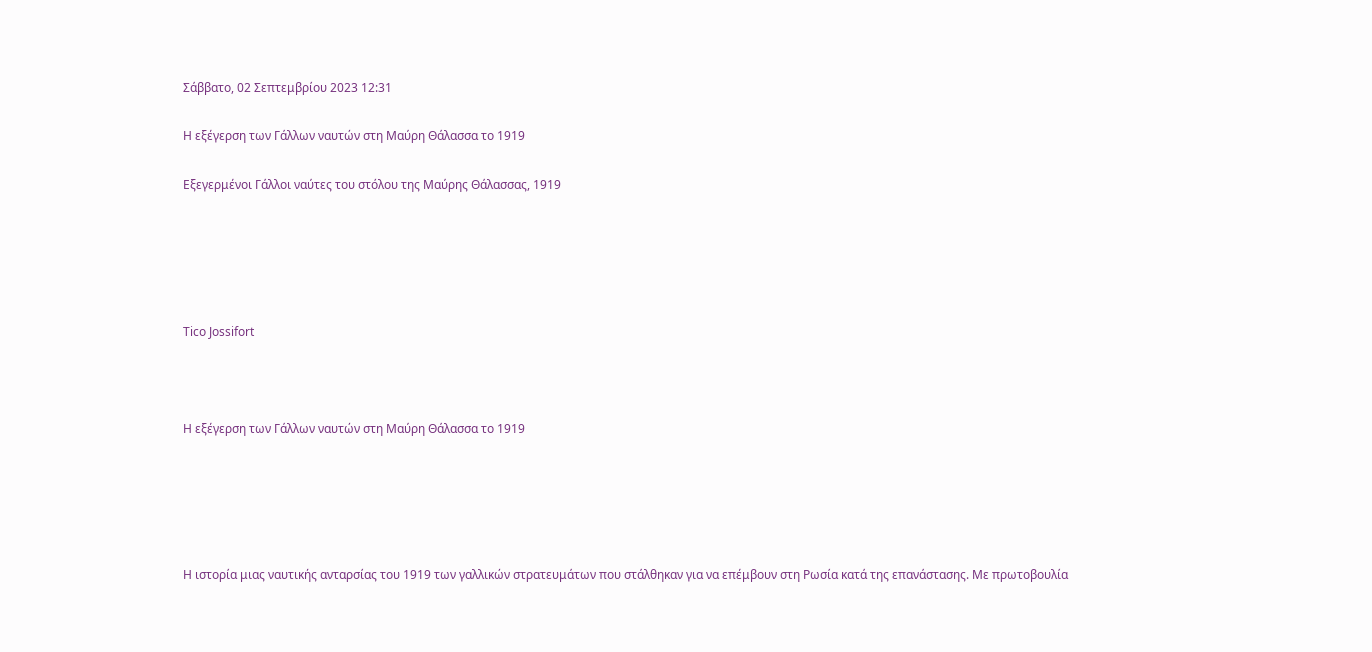Σάββατο, 02 Σεπτεμβρίου 2023 12:31

Η εξέγερση των Γάλλων ναυτών στη Μαύρη Θάλασσα το 1919

Εξεγερμένοι Γάλλοι ναύτες του στόλου της Μαύρης Θάλασσας, 1919





Tico Jossifort



Η εξέγερση των Γάλλων ναυτών στη Μαύρη Θάλασσα το 1919





Η ιστορία μιας ναυτικής ανταρσίας του 1919 των γαλλικών στρατευμάτων που στάλθηκαν για να επέμβουν στη Ρωσία κατά της επανάστασης. Με πρωτοβουλία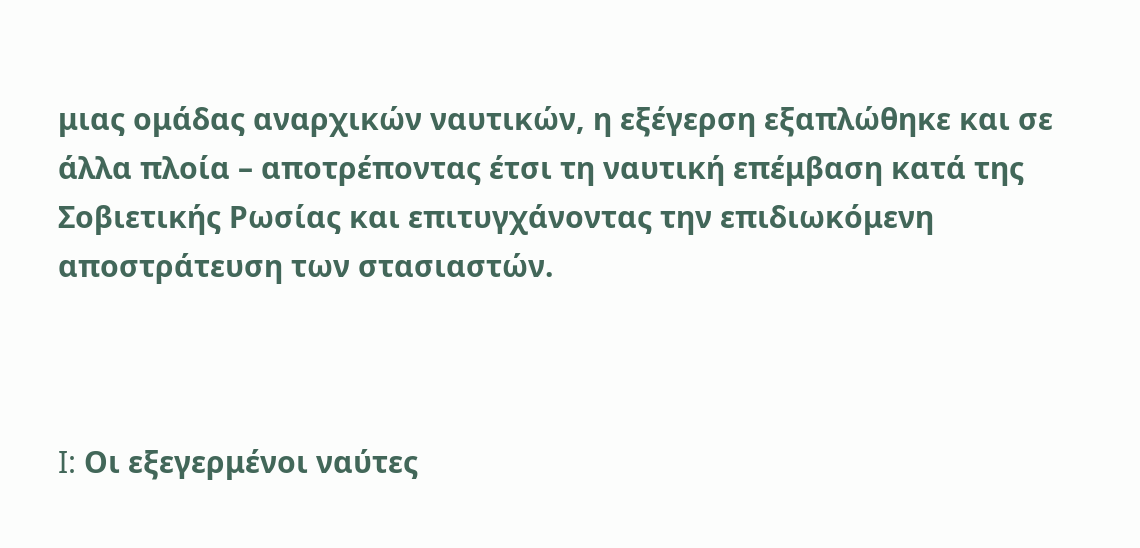μιας ομάδας αναρχικών ναυτικών, η εξέγερση εξαπλώθηκε και σε άλλα πλοία – αποτρέποντας έτσι τη ναυτική επέμβαση κατά της Σοβιετικής Ρωσίας και επιτυγχάνοντας την επιδιωκόμενη αποστράτευση των στασιαστών.



I: Οι εξεγερμένοι ναύτες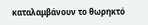καταλαμβάνουν το θωρηκτό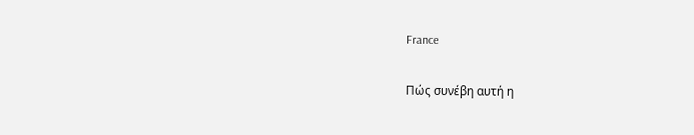France

Πώς συνέβη αυτή η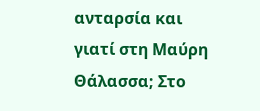ανταρσία και γιατί στη Μαύρη Θάλασσα; Στο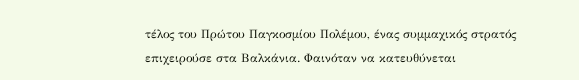τέλος του Πρώτου Παγκοσμίου Πολέμου, ένας συμμαχικός στρατός επιχειρούσε στα Βαλκάνια. Φαινόταν να κατευθύνεται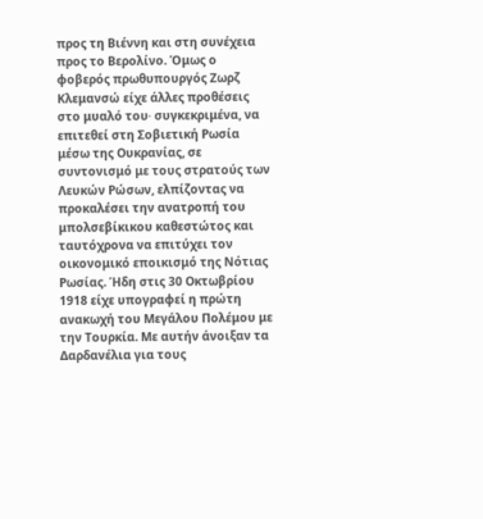προς τη Βιέννη και στη συνέχεια προς το Βερολίνο. Όμως ο φοβερός πρωθυπουργός Ζωρζ Κλεμανσώ είχε άλλες προθέσεις στο μυαλό του∙ συγκεκριμένα, να επιτεθεί στη Σοβιετική Ρωσία μέσω της Ουκρανίας, σε συντονισμό με τους στρατούς των Λευκών Ρώσων, ελπίζοντας να προκαλέσει την ανατροπή του μπολσεβίκικου καθεστώτος και ταυτόχρονα να επιτύχει τον οικονομικό εποικισμό της Νότιας Ρωσίας. Ήδη στις 30 Οκτωβρίου 1918 είχε υπογραφεί η πρώτη ανακωχή του Μεγάλου Πολέμου με την Τουρκία. Με αυτήν άνοιξαν τα Δαρδανέλια για τους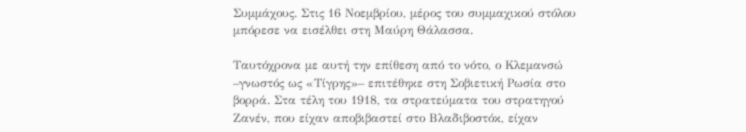Συμμάχους. Στις 16 Νοεμβρίου, μέρος του συμμαχικού στόλου μπόρεσε να εισέλθει στη Μαύρη Θάλασσα.

Ταυτόχρονα με αυτή την επίθεση από το νότο, ο Κλεμανσώ –γνωστός ως «Τίγρης»– επιτέθηκε στη Σοβιετική Ρωσία στο βορρά. Στα τέλη του 1918, τα στρατεύματα του στρατηγού Ζανέν, που είχαν αποβιβαστεί στο Βλαδιβοστόκ, είχαν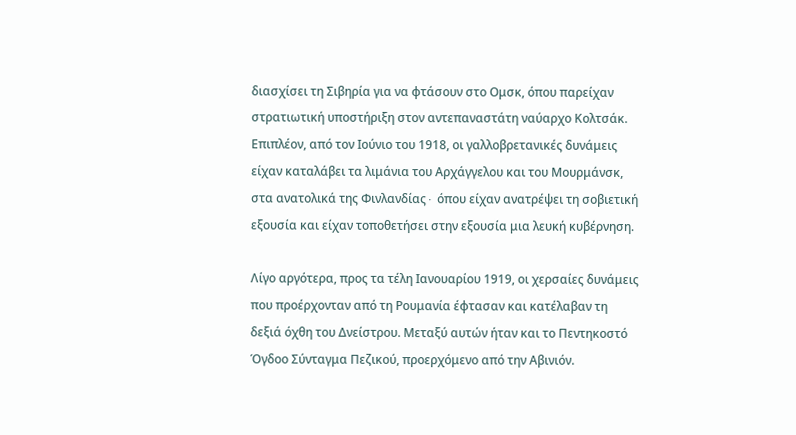διασχίσει τη Σιβηρία για να φτάσουν στο Ομσκ, όπου παρείχαν στρατιωτική υποστήριξη στον αντεπαναστάτη ναύαρχο Κολτσάκ. Επιπλέον, από τον Ιούνιο του 1918, οι γαλλοβρετανικές δυνάμεις είχαν καταλάβει τα λιμάνια του Αρχάγγελου και του Μουρμάνσκ, στα ανατολικά της Φινλανδίας∙ όπου είχαν ανατρέψει τη σοβιετική εξουσία και είχαν τοποθετήσει στην εξουσία μια λευκή κυβέρνηση.

Λίγο αργότερα, προς τα τέλη Ιανουαρίου 1919, οι χερσαίες δυνάμεις που προέρχονταν από τη Ρουμανία έφτασαν και κατέλαβαν τη δεξιά όχθη του Δνείστρου. Μεταξύ αυτών ήταν και το Πεντηκοστό Όγδοο Σύνταγμα Πεζικού, προερχόμενο από την Αβινιόν.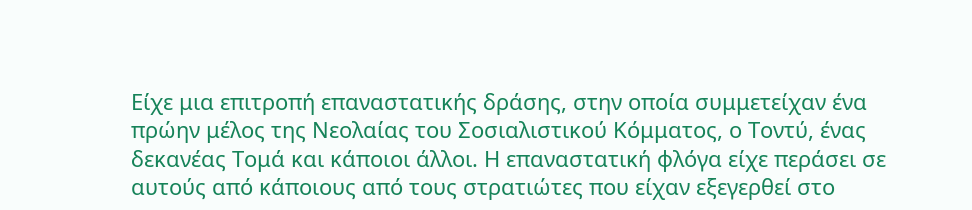Είχε μια επιτροπή επαναστατικής δράσης, στην οποία συμμετείχαν ένα πρώην μέλος της Νεολαίας του Σοσιαλιστικού Κόμματος, ο Τοντύ, ένας δεκανέας Τομά και κάποιοι άλλοι. Η επαναστατική φλόγα είχε περάσει σε αυτούς από κάποιους από τους στρατιώτες που είχαν εξεγερθεί στο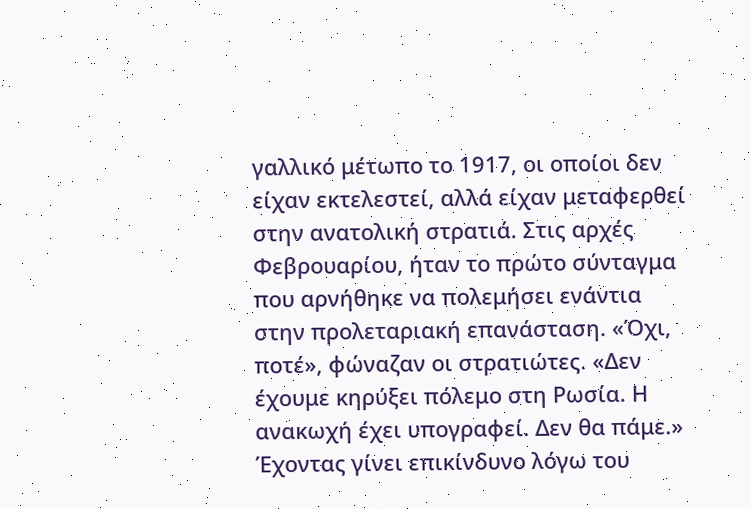γαλλικό μέτωπο το 1917, οι οποίοι δεν είχαν εκτελεστεί, αλλά είχαν μεταφερθεί στην ανατολική στρατιά. Στις αρχές Φεβρουαρίου, ήταν το πρώτο σύνταγμα που αρνήθηκε να πολεμήσει ενάντια στην προλεταριακή επανάσταση. «Όχι, ποτέ», φώναζαν οι στρατιώτες. «Δεν έχουμε κηρύξει πόλεμο στη Ρωσία. Η ανακωχή έχει υπογραφεί. Δεν θα πάμε.» Έχοντας γίνει επικίνδυνο λόγω του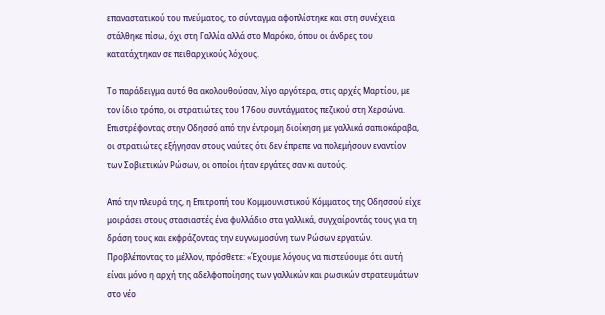επαναστατικού του πνεύματος, το σύνταγμα αφοπλίστηκε και στη συνέχεια στάλθηκε πίσω, όχι στη Γαλλία αλλά στο Μαρόκο, όπου οι άνδρες του κατατάχτηκαν σε πειθαρχικούς λόχους.

Το παράδειγμα αυτό θα ακολουθούσαν, λίγο αργότερα, στις αρχές Μαρτίου, με τον ίδιο τρόπο, οι στρατιώτες του 176ου συντάγματος πεζικού στη Χερσώνα. Επιστρέφοντας στην Οδησσό από την έντρομη διοίκηση με γαλλικά σαπιοκάραβα, οι στρατιώτες εξήγησαν στους ναύτες ότι δεν έπρεπε να πολεμήσουν εναντίον των Σοβιετικών Ρώσων, οι οποίοι ήταν εργάτες σαν κι αυτούς.

Από την πλευρά της, η Επιτροπή του Κομμουνιστικού Κόμματος της Οδησσού είχε μοιράσει στους στασιαστές ένα φυλλάδιο στα γαλλικά, συγχαίροντάς τους για τη δράση τους και εκφράζοντας την ευγνωμοσύνη των Ρώσων εργατών. Προβλέποντας το μέλλον, πρόσθετε: «Έχουμε λόγους να πιστεύουμε ότι αυτή είναι μόνο η αρχή της αδελφοποίησης των γαλλικών και ρωσικών στρατευμάτων στο νέο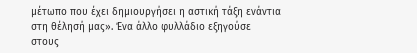μέτωπο που έχει δημιουργήσει η αστική τάξη ενάντια στη θέλησή μας». Ένα άλλο φυλλάδιο εξηγούσε στους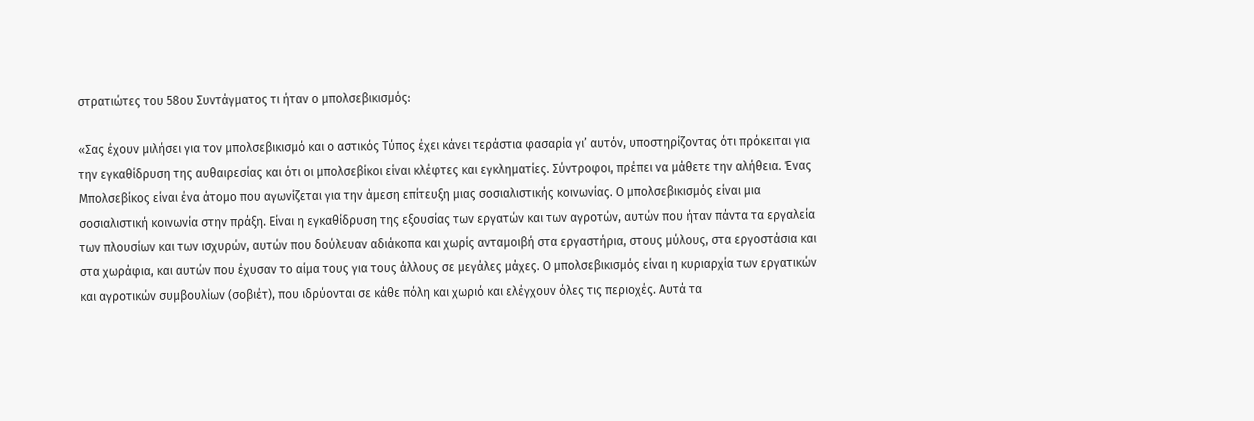στρατιώτες του 58ου Συντάγματος τι ήταν ο μπολσεβικισμός:

«Σας έχουν μιλήσει για τον μπολσεβικισμό και ο αστικός Τύπος έχει κάνει τεράστια φασαρία γι’ αυτόν, υποστηρίζοντας ότι πρόκειται για την εγκαθίδρυση της αυθαιρεσίας και ότι οι μπολσεβίκοι είναι κλέφτες και εγκληματίες. Σύντροφοι, πρέπει να μάθετε την αλήθεια. Ένας Μπολσεβίκος είναι ένα άτομο που αγωνίζεται για την άμεση επίτευξη μιας σοσιαλιστικής κοινωνίας. Ο μπολσεβικισμός είναι μια σοσιαλιστική κοινωνία στην πράξη. Είναι η εγκαθίδρυση της εξουσίας των εργατών και των αγροτών, αυτών που ήταν πάντα τα εργαλεία των πλουσίων και των ισχυρών, αυτών που δούλευαν αδιάκοπα και χωρίς ανταμοιβή στα εργαστήρια, στους μύλους, στα εργοστάσια και στα χωράφια, και αυτών που έχυσαν το αίμα τους για τους άλλους σε μεγάλες μάχες. Ο μπολσεβικισμός είναι η κυριαρχία των εργατικών και αγροτικών συμβουλίων (σοβιέτ), που ιδρύονται σε κάθε πόλη και χωριό και ελέγχουν όλες τις περιοχές. Αυτά τα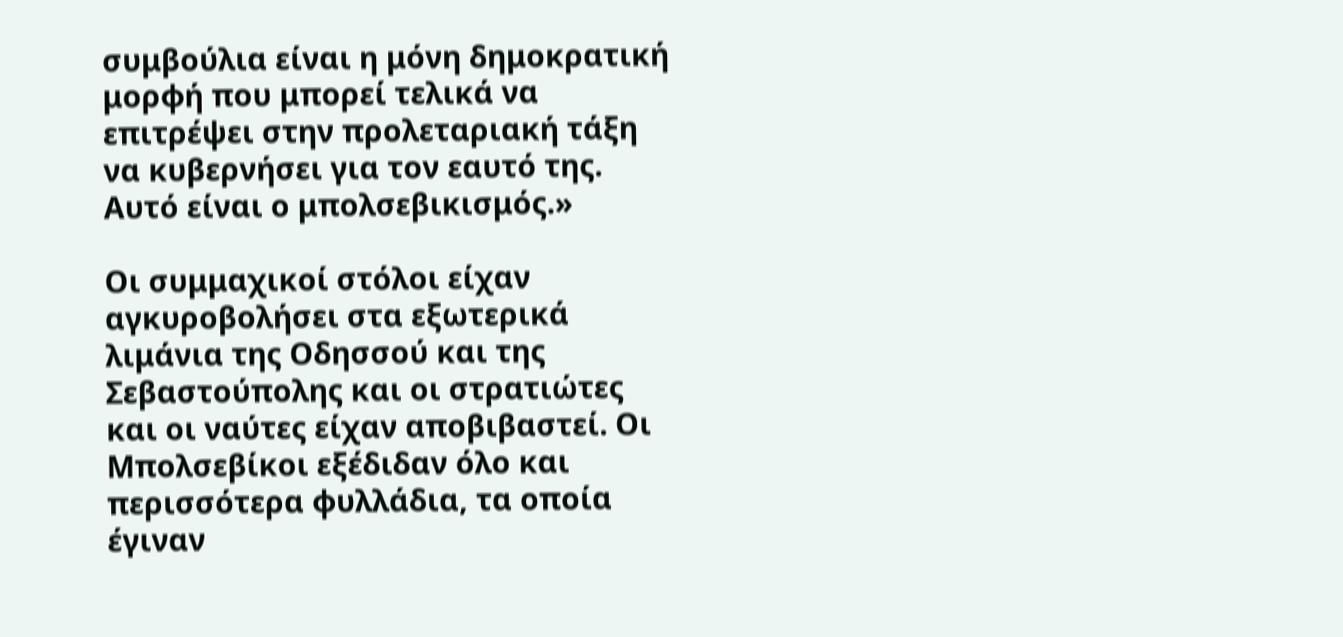συμβούλια είναι η μόνη δημοκρατική μορφή που μπορεί τελικά να επιτρέψει στην προλεταριακή τάξη να κυβερνήσει για τον εαυτό της. Αυτό είναι ο μπολσεβικισμός.»

Οι συμμαχικοί στόλοι είχαν αγκυροβολήσει στα εξωτερικά λιμάνια της Οδησσού και της Σεβαστούπολης και οι στρατιώτες και οι ναύτες είχαν αποβιβαστεί. Οι Μπολσεβίκοι εξέδιδαν όλο και περισσότερα φυλλάδια, τα οποία έγιναν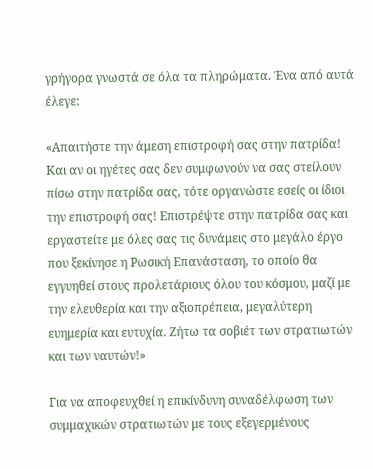γρήγορα γνωστά σε όλα τα πληρώματα. Ένα από αυτά έλεγε:

«Απαιτήστε την άμεση επιστροφή σας στην πατρίδα! Και αν οι ηγέτες σας δεν συμφωνούν να σας στείλουν πίσω στην πατρίδα σας, τότε οργανώστε εσείς οι ίδιοι την επιστροφή σας! Επιστρέψτε στην πατρίδα σας και εργαστείτε με όλες σας τις δυνάμεις στο μεγάλο έργο που ξεκίνησε η Ρωσική Επανάσταση, το οποίο θα εγγυηθεί στους προλετάριους όλου του κόσμου, μαζί με την ελευθερία και την αξιοπρέπεια, μεγαλύτερη ευημερία και ευτυχία. Ζήτω τα σοβιέτ των στρατιωτών και των ναυτών!»

Για να αποφευχθεί η επικίνδυνη συναδέλφωση των συμμαχικών στρατιωτών με τους εξεγερμένους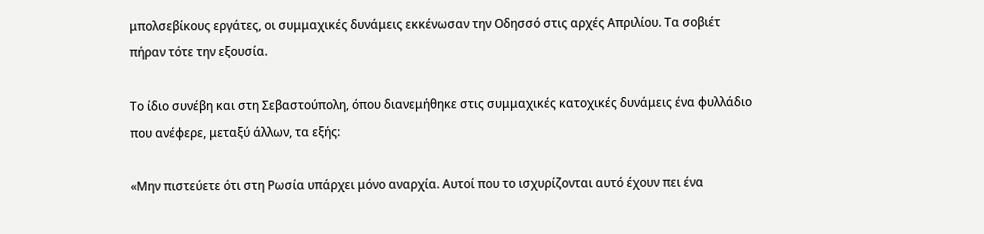μπολσεβίκους εργάτες, οι συμμαχικές δυνάμεις εκκένωσαν την Οδησσό στις αρχές Απριλίου. Τα σοβιέτ πήραν τότε την εξουσία.

Το ίδιο συνέβη και στη Σεβαστούπολη, όπου διανεμήθηκε στις συμμαχικές κατοχικές δυνάμεις ένα φυλλάδιο που ανέφερε, μεταξύ άλλων, τα εξής:

«Μην πιστεύετε ότι στη Ρωσία υπάρχει μόνο αναρχία. Αυτοί που το ισχυρίζονται αυτό έχουν πει ένα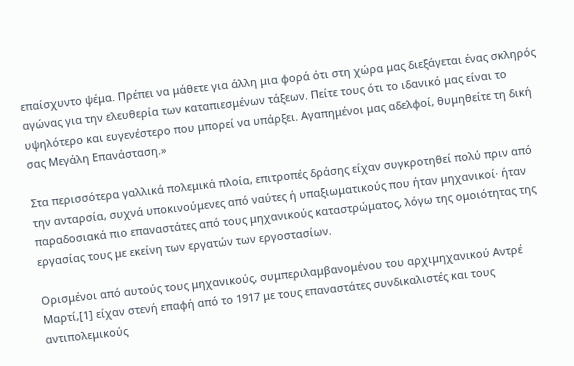επαίσχυντο ψέμα. Πρέπει να μάθετε για άλλη μια φορά ότι στη χώρα μας διεξάγεται ένας σκληρός αγώνας για την ελευθερία των καταπιεσμένων τάξεων. Πείτε τους ότι το ιδανικό μας είναι το υψηλότερο και ευγενέστερο που μπορεί να υπάρξει. Αγαπημένοι μας αδελφοί, θυμηθείτε τη δική σας Μεγάλη Επανάσταση.»

Στα περισσότερα γαλλικά πολεμικά πλοία, επιτροπές δράσης είχαν συγκροτηθεί πολύ πριν από την ανταρσία, συχνά υποκινούμενες από ναύτες ή υπαξιωματικούς που ήταν μηχανικοί· ήταν παραδοσιακά πιο επαναστάτες από τους μηχανικούς καταστρώματος, λόγω της ομοιότητας της εργασίας τους με εκείνη των εργατών των εργοστασίων.

Ορισμένοι από αυτούς τους μηχανικούς, συμπεριλαμβανομένου του αρχιμηχανικού Αντρέ Μαρτί,[1] είχαν στενή επαφή από το 1917 με τους επαναστάτες συνδικαλιστές και τους αντιπολεμικούς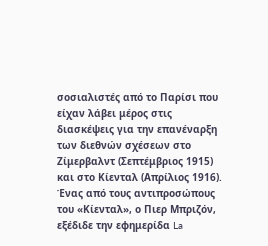σοσιαλιστές από το Παρίσι που είχαν λάβει μέρος στις διασκέψεις για την επανέναρξη των διεθνών σχέσεων στο Ζίμερβαλντ (Σεπτέμβριος 1915) και στο Κίενταλ (Απρίλιος 1916). Ένας από τους αντιπροσώπους του «Κίενταλ», ο Πιερ Μπριζόν, εξέδιδε την εφημερίδα La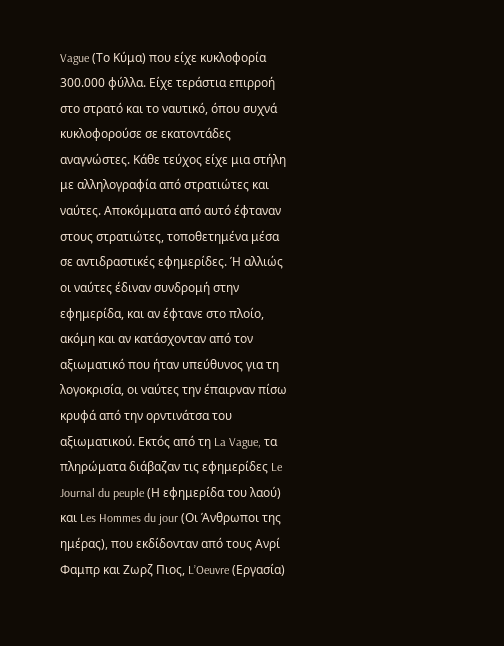Vague (Το Κύμα) που είχε κυκλοφορία 300.000 φύλλα. Είχε τεράστια επιρροή στο στρατό και το ναυτικό, όπου συχνά κυκλοφορούσε σε εκατοντάδες αναγνώστες. Κάθε τεύχος είχε μια στήλη με αλληλογραφία από στρατιώτες και ναύτες. Αποκόμματα από αυτό έφταναν στους στρατιώτες, τοποθετημένα μέσα σε αντιδραστικές εφημερίδες. Ή αλλιώς οι ναύτες έδιναν συνδρομή στην εφημερίδα, και αν έφτανε στο πλοίο, ακόμη και αν κατάσχονταν από τον αξιωματικό που ήταν υπεύθυνος για τη λογοκρισία, οι ναύτες την έπαιρναν πίσω κρυφά από την ορντινάτσα του αξιωματικού. Εκτός από τη La Vague, τα πληρώματα διάβαζαν τις εφημερίδες Le Journal du peuple (Η εφημερίδα του λαού) και Les Hommes du jour (Οι Άνθρωποι της ημέρας), που εκδίδονταν από τους Ανρί Φαμπρ και Ζωρζ Πιος, L’Oeuvre (Εργασία)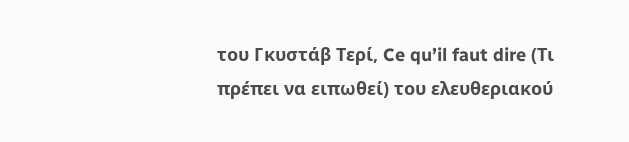του Γκυστάβ Τερί, Ce qu’il faut dire (Τι πρέπει να ειπωθεί) του ελευθεριακού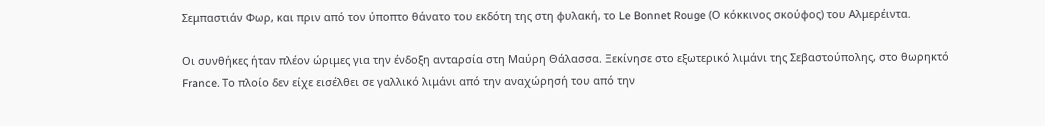Σεμπαστιάν Φωρ, και πριν από τον ύποπτο θάνατο του εκδότη της στη φυλακή, το Le Bonnet Rouge (Ο κόκκινος σκούφος) του Αλμερέιντα.

Οι συνθήκες ήταν πλέον ώριμες για την ένδοξη ανταρσία στη Μαύρη Θάλασσα. Ξεκίνησε στο εξωτερικό λιμάνι της Σεβαστούπολης, στο θωρηκτό France. Το πλοίο δεν είχε εισέλθει σε γαλλικό λιμάνι από την αναχώρησή του από την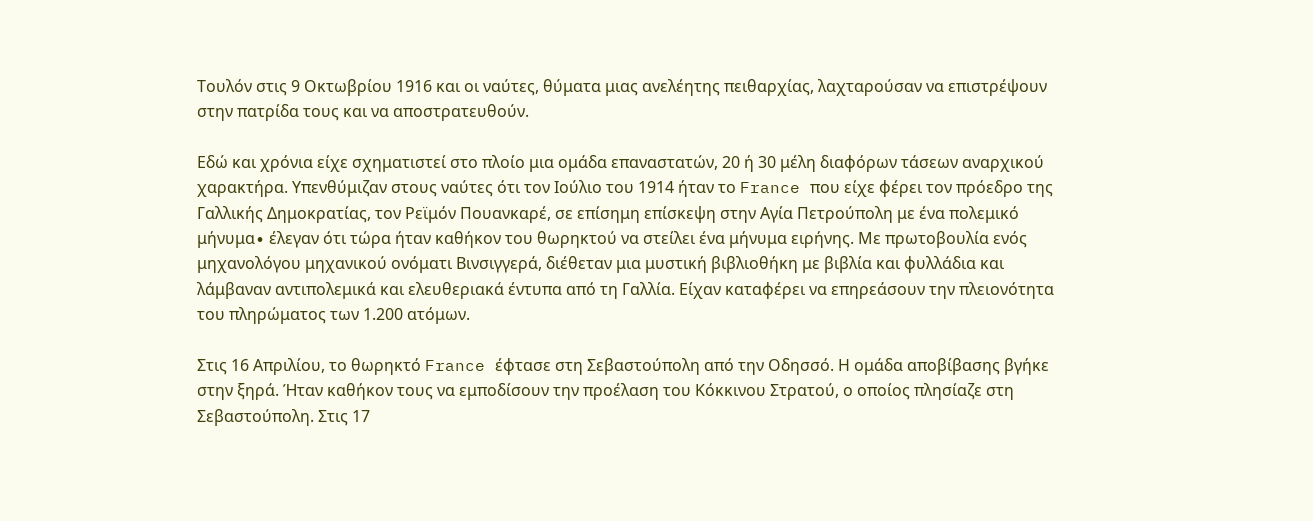Τουλόν στις 9 Οκτωβρίου 1916 και οι ναύτες, θύματα μιας ανελέητης πειθαρχίας, λαχταρούσαν να επιστρέψουν στην πατρίδα τους και να αποστρατευθούν.

Εδώ και χρόνια είχε σχηματιστεί στο πλοίο μια ομάδα επαναστατών, 20 ή 30 μέλη διαφόρων τάσεων αναρχικού χαρακτήρα. Υπενθύμιζαν στους ναύτες ότι τον Ιούλιο του 1914 ήταν το France που είχε φέρει τον πρόεδρο της Γαλλικής Δημοκρατίας, τον Ρεϊμόν Πουανκαρέ, σε επίσημη επίσκεψη στην Αγία Πετρούπολη με ένα πολεμικό μήνυμα∙ έλεγαν ότι τώρα ήταν καθήκον του θωρηκτού να στείλει ένα μήνυμα ειρήνης. Με πρωτοβουλία ενός μηχανολόγου μηχανικού ονόματι Βινσιγγερά, διέθεταν μια μυστική βιβλιοθήκη με βιβλία και φυλλάδια και λάμβαναν αντιπολεμικά και ελευθεριακά έντυπα από τη Γαλλία. Είχαν καταφέρει να επηρεάσουν την πλειονότητα του πληρώματος των 1.200 ατόμων.

Στις 16 Απριλίου, το θωρηκτό France έφτασε στη Σεβαστούπολη από την Οδησσό. Η ομάδα αποβίβασης βγήκε στην ξηρά. Ήταν καθήκον τους να εμποδίσουν την προέλαση του Κόκκινου Στρατού, ο οποίος πλησίαζε στη Σεβαστούπολη. Στις 17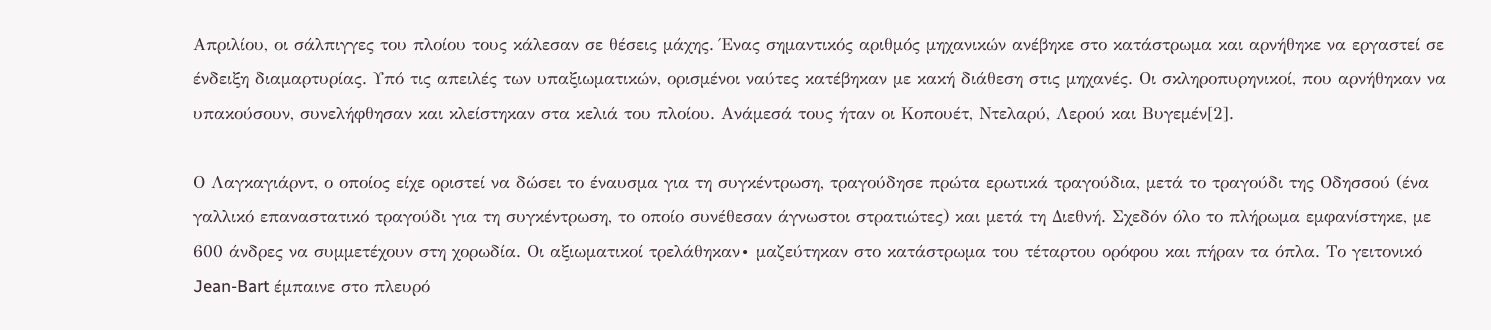Απριλίου, οι σάλπιγγες του πλοίου τους κάλεσαν σε θέσεις μάχης. Ένας σημαντικός αριθμός μηχανικών ανέβηκε στο κατάστρωμα και αρνήθηκε να εργαστεί σε ένδειξη διαμαρτυρίας. Υπό τις απειλές των υπαξιωματικών, ορισμένοι ναύτες κατέβηκαν με κακή διάθεση στις μηχανές. Οι σκληροπυρηνικοί, που αρνήθηκαν να υπακούσουν, συνελήφθησαν και κλείστηκαν στα κελιά του πλοίου. Ανάμεσά τους ήταν οι Κοπουέτ, Ντελαρύ, Λερού και Βυγεμέν[2].

Ο Λαγκαγιάρντ, ο οποίος είχε οριστεί να δώσει το έναυσμα για τη συγκέντρωση, τραγούδησε πρώτα ερωτικά τραγούδια, μετά το τραγούδι της Οδησσού (ένα γαλλικό επαναστατικό τραγούδι για τη συγκέντρωση, το οποίο συνέθεσαν άγνωστοι στρατιώτες) και μετά τη Διεθνή. Σχεδόν όλο το πλήρωμα εμφανίστηκε, με 600 άνδρες να συμμετέχουν στη χορωδία. Οι αξιωματικοί τρελάθηκαν∙ μαζεύτηκαν στο κατάστρωμα του τέταρτου ορόφου και πήραν τα όπλα. Το γειτονικό Jean-Bart έμπαινε στο πλευρό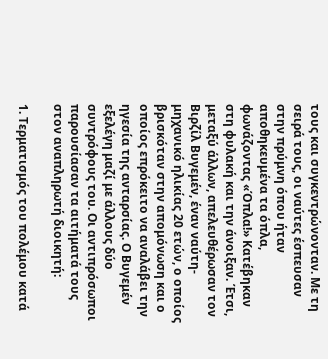τους και συγκεντρώνονταν. Με τη σειρά τους, οι ναύτες έσπευσαν στην πρύμνη όπου ήταν αποθηκευμένα τα όπλα, φωνάζοντας «Όπλα!» Κατέβηκαν στη φυλακή και την άνοιξαν. Έτσι, μεταξύ άλλων, απελευθέρωσαν τον Βιρζίλ Βυγεμέν, έναν ναύτη-μηχανικό ηλικίας 20 ετών, ο οποίος βρισκόταν στην απομόνωση και ο οποίος επρόκειτο να αναλάβει την ηγεσία της ανταρσίας. Ο Βυγεμέν εξελέγη μαζί με άλλους δύο συντρόφους του. Οι αντιπρόσωποι παρουσίασαν τα αιτήματά τους στον αναπληρωτή διοικητή:

1. Τερματισμός του πολέμου κατά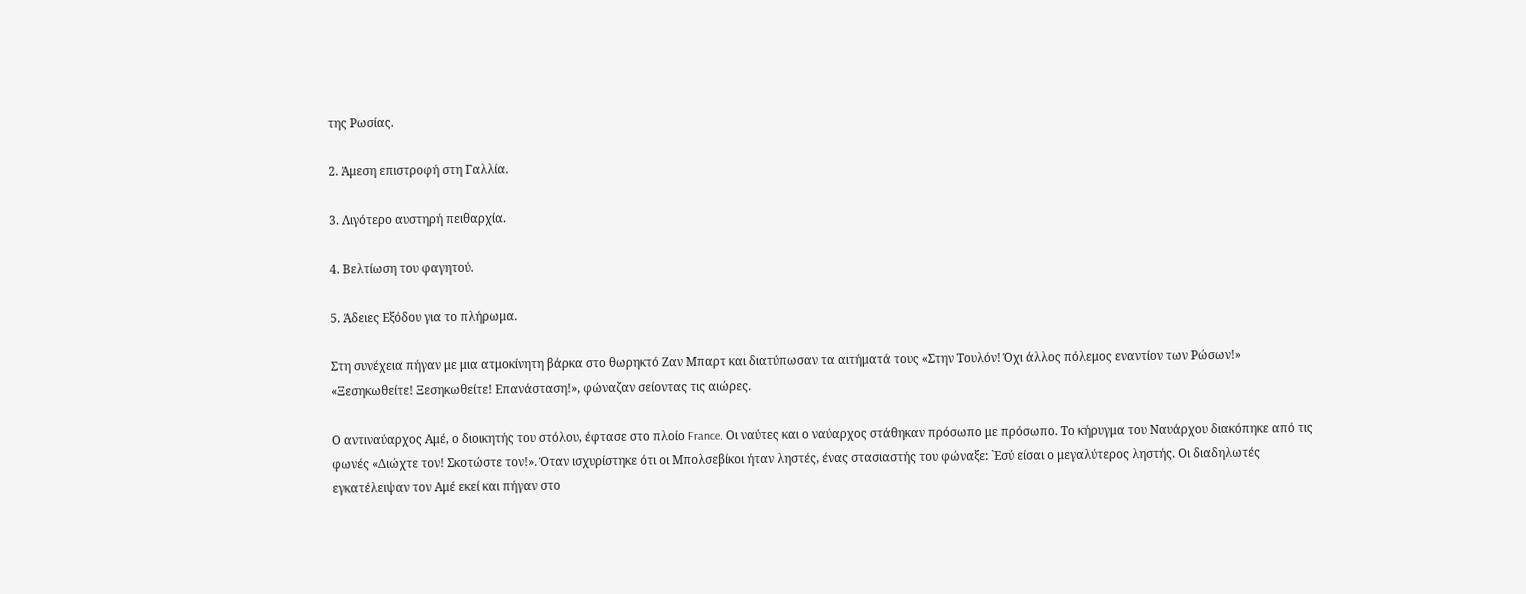της Ρωσίας.

2. Άμεση επιστροφή στη Γαλλία.

3. Λιγότερο αυστηρή πειθαρχία.

4. Βελτίωση του φαγητού.

5. Άδειες Εξόδου για το πλήρωμα.

Στη συνέχεια πήγαν με μια ατμοκίνητη βάρκα στο θωρηκτό Ζαν Μπαρτ και διατύπωσαν τα αιτήματά τους «Στην Τουλόν! Όχι άλλος πόλεμος εναντίον των Ρώσων!» «Ξεσηκωθείτε! Ξεσηκωθείτε! Επανάσταση!», φώναζαν σείοντας τις αιώρες.

Ο αντιναύαρχος Αμέ, ο διοικητής του στόλου, έφτασε στο πλοίο France. Οι ναύτες και ο ναύαρχος στάθηκαν πρόσωπο με πρόσωπο. Το κήρυγμα του Ναυάρχου διακόπηκε από τις φωνές «Διώχτε τον! Σκοτώστε τον!». Όταν ισχυρίστηκε ότι οι Μπολσεβίκοι ήταν ληστές, ένας στασιαστής του φώναξε: `Εσύ είσαι ο μεγαλύτερος ληστής. Οι διαδηλωτές εγκατέλειψαν τον Αμέ εκεί και πήγαν στο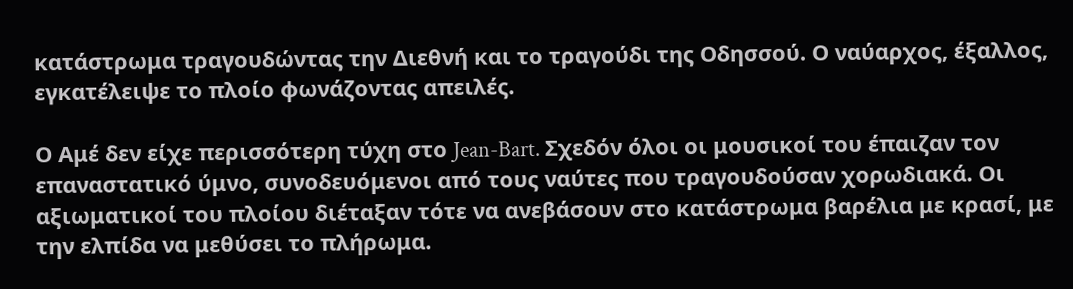κατάστρωμα τραγουδώντας την Διεθνή και το τραγούδι της Οδησσού. Ο ναύαρχος, έξαλλος, εγκατέλειψε το πλοίο φωνάζοντας απειλές.

Ο Αμέ δεν είχε περισσότερη τύχη στο Jean-Bart. Σχεδόν όλοι οι μουσικοί του έπαιζαν τον επαναστατικό ύμνο, συνοδευόμενοι από τους ναύτες που τραγουδούσαν χορωδιακά. Οι αξιωματικοί του πλοίου διέταξαν τότε να ανεβάσουν στο κατάστρωμα βαρέλια με κρασί, με την ελπίδα να μεθύσει το πλήρωμα.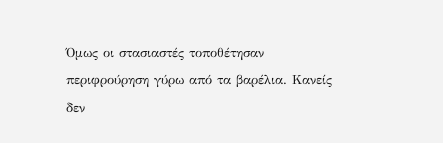Όμως οι στασιαστές τοποθέτησαν περιφρούρηση γύρω από τα βαρέλια. Κανείς δεν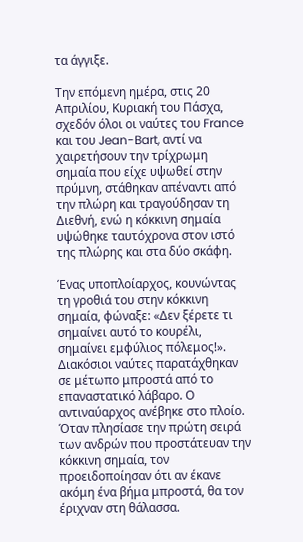τα άγγιξε.

Την επόμενη ημέρα, στις 20 Απριλίου, Κυριακή του Πάσχα, σχεδόν όλοι οι ναύτες του France και του Jean-Bart, αντί να χαιρετήσουν την τρίχρωμη σημαία που είχε υψωθεί στην πρύμνη, στάθηκαν απέναντι από την πλώρη και τραγούδησαν τη Διεθνή, ενώ η κόκκινη σημαία υψώθηκε ταυτόχρονα στον ιστό της πλώρης και στα δύο σκάφη.

Ένας υποπλοίαρχος, κουνώντας τη γροθιά του στην κόκκινη σημαία, φώναξε: «Δεν ξέρετε τι σημαίνει αυτό το κουρέλι, σημαίνει εμφύλιος πόλεμος!». Διακόσιοι ναύτες παρατάχθηκαν σε μέτωπο μπροστά από το επαναστατικό λάβαρο. Ο αντιναύαρχος ανέβηκε στο πλοίο. Όταν πλησίασε την πρώτη σειρά των ανδρών που προστάτευαν την κόκκινη σημαία, τον προειδοποίησαν ότι αν έκανε ακόμη ένα βήμα μπροστά, θα τον έριχναν στη θάλασσα.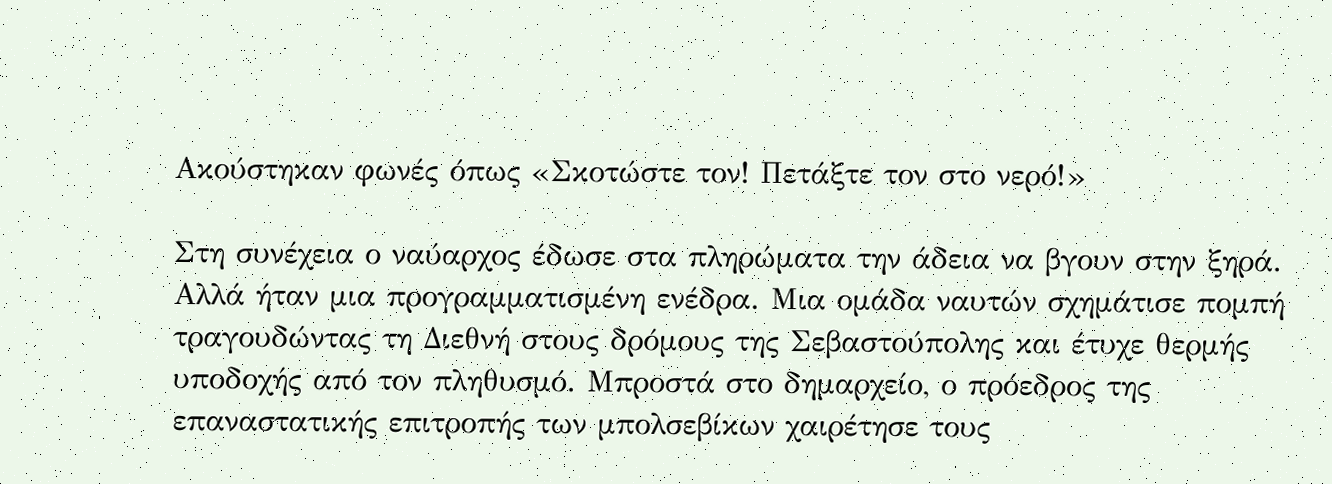Ακούστηκαν φωνές όπως «Σκοτώστε τον! Πετάξτε τον στο νερό!»

Στη συνέχεια ο ναύαρχος έδωσε στα πληρώματα την άδεια να βγουν στην ξηρά. Αλλά ήταν μια προγραμματισμένη ενέδρα. Μια ομάδα ναυτών σχημάτισε πομπή τραγουδώντας τη Διεθνή στους δρόμους της Σεβαστούπολης και έτυχε θερμής υποδοχής από τον πληθυσμό. Μπροστά στο δημαρχείο, ο πρόεδρος της επαναστατικής επιτροπής των μπολσεβίκων χαιρέτησε τους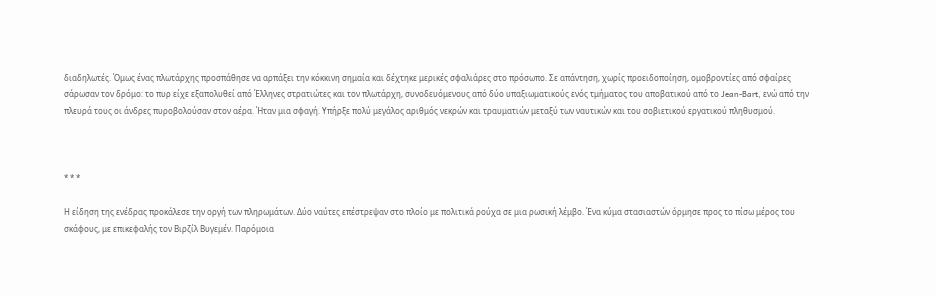διαδηλωτές. Όμως ένας πλωτάρχης προσπάθησε να αρπάξει την κόκκινη σημαία και δέχτηκε μερικές σφαλιάρες στο πρόσωπο. Σε απάντηση, χωρίς προειδοποίηση, ομοβροντίες από σφαίρες σάρωσαν τον δρόμο: το πυρ είχε εξαπολυθεί από Έλληνες στρατιώτες και τον πλωτάρχη, συνοδευόμενους από δύο υπαξιωματικούς ενός τμήματος του αποβατικού από το Jean-Bart, ενώ από την πλευρά τους οι άνδρες πυροβολούσαν στον αέρα. Ήταν μια σφαγή. Υπήρξε πολύ μεγάλος αριθμός νεκρών και τραυματιών μεταξύ των ναυτικών και του σοβιετικού εργατικού πληθυσμού.



* * *

Η είδηση της ενέδρας προκάλεσε την οργή των πληρωμάτων. Δύο ναύτες επέστρεψαν στο πλοίο με πολιτικά ρούχα σε μια ρωσική λέμβο. Ένα κύμα στασιαστών όρμησε προς το πίσω μέρος του σκάφους, με επικεφαλής τον Βιρζίλ Βυγεμέν. Παρόμοια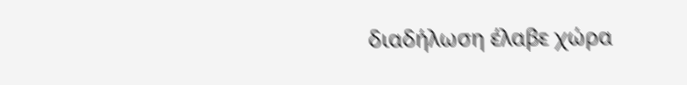διαδήλωση έλαβε χώρα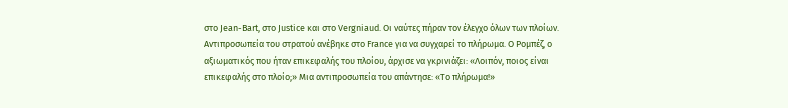στο Jean-Bart, στο Justice και στο Vergniaud. Οι ναύτες πήραν τον έλεγχο όλων των πλοίων. Αντιπροσωπεία του στρατού ανέβηκε στο France για να συγχαρεί το πλήρωμα. Ο Ρομπέζ, ο αξιωματικός που ήταν επικεφαλής του πλοίου, άρχισε να γκρινιάζει: «Λοιπόν, ποιος είναι επικεφαλής στο πλοίο;» Μια αντιπροσωπεία του απάντησε: «Το πλήρωμα!»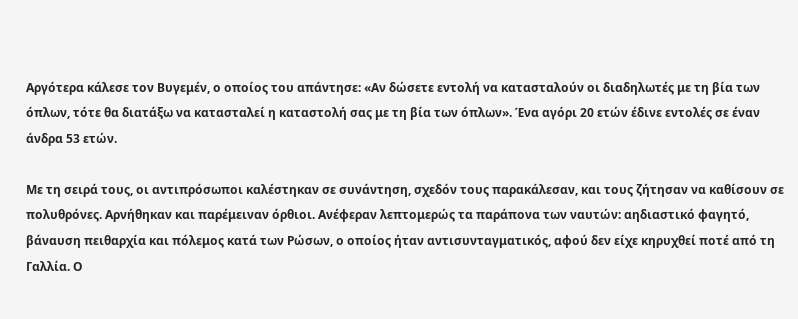Αργότερα κάλεσε τον Βυγεμέν, ο οποίος του απάντησε: «Αν δώσετε εντολή να κατασταλούν οι διαδηλωτές με τη βία των όπλων, τότε θα διατάξω να κατασταλεί η καταστολή σας με τη βία των όπλων». Ένα αγόρι 20 ετών έδινε εντολές σε έναν άνδρα 53 ετών.

Με τη σειρά τους, οι αντιπρόσωποι καλέστηκαν σε συνάντηση, σχεδόν τους παρακάλεσαν, και τους ζήτησαν να καθίσουν σε πολυθρόνες. Αρνήθηκαν και παρέμειναν όρθιοι. Ανέφεραν λεπτομερώς τα παράπονα των ναυτών: αηδιαστικό φαγητό, βάναυση πειθαρχία και πόλεμος κατά των Ρώσων, ο οποίος ήταν αντισυνταγματικός, αφού δεν είχε κηρυχθεί ποτέ από τη Γαλλία. Ο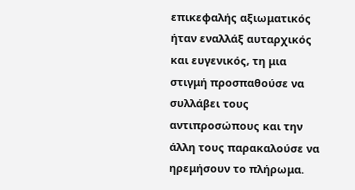επικεφαλής αξιωματικός ήταν εναλλάξ αυταρχικός και ευγενικός, τη μια στιγμή προσπαθούσε να συλλάβει τους αντιπροσώπους και την άλλη τους παρακαλούσε να ηρεμήσουν το πλήρωμα.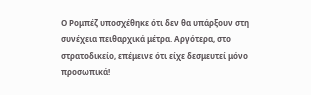Ο Ρομπέζ υποσχέθηκε ότι δεν θα υπάρξουν στη συνέχεια πειθαρχικά μέτρα. Αργότερα, στο στρατοδικείο, επέμεινε ότι είχε δεσμευτεί μόνο προσωπικά!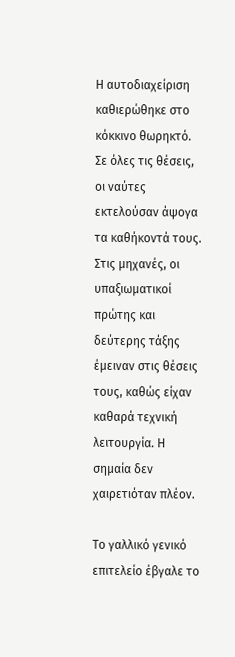Η αυτοδιαχείριση καθιερώθηκε στο κόκκινο θωρηκτό. Σε όλες τις θέσεις, οι ναύτες εκτελούσαν άψογα τα καθήκοντά τους. Στις μηχανές, οι υπαξιωματικοί πρώτης και δεύτερης τάξης έμειναν στις θέσεις τους, καθώς είχαν καθαρά τεχνική λειτουργία. Η σημαία δεν χαιρετιόταν πλέον.

Το γαλλικό γενικό επιτελείο έβγαλε το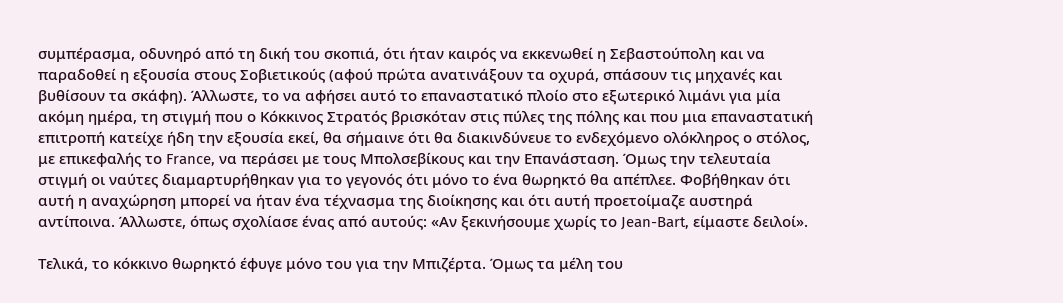συμπέρασμα, οδυνηρό από τη δική του σκοπιά, ότι ήταν καιρός να εκκενωθεί η Σεβαστούπολη και να παραδοθεί η εξουσία στους Σοβιετικούς (αφού πρώτα ανατινάξουν τα οχυρά, σπάσουν τις μηχανές και βυθίσουν τα σκάφη). Άλλωστε, το να αφήσει αυτό το επαναστατικό πλοίο στο εξωτερικό λιμάνι για μία ακόμη ημέρα, τη στιγμή που ο Κόκκινος Στρατός βρισκόταν στις πύλες της πόλης και που μια επαναστατική επιτροπή κατείχε ήδη την εξουσία εκεί, θα σήμαινε ότι θα διακινδύνευε το ενδεχόμενο ολόκληρος ο στόλος, με επικεφαλής το France, να περάσει με τους Μπολσεβίκους και την Επανάσταση. Όμως την τελευταία στιγμή οι ναύτες διαμαρτυρήθηκαν για το γεγονός ότι μόνο το ένα θωρηκτό θα απέπλεε. Φοβήθηκαν ότι αυτή η αναχώρηση μπορεί να ήταν ένα τέχνασμα της διοίκησης και ότι αυτή προετοίμαζε αυστηρά αντίποινα. Άλλωστε, όπως σχολίασε ένας από αυτούς: «Αν ξεκινήσουμε χωρίς το Jean-Bart, είμαστε δειλοί».

Τελικά, το κόκκινο θωρηκτό έφυγε μόνο του για την Μπιζέρτα. Όμως τα μέλη του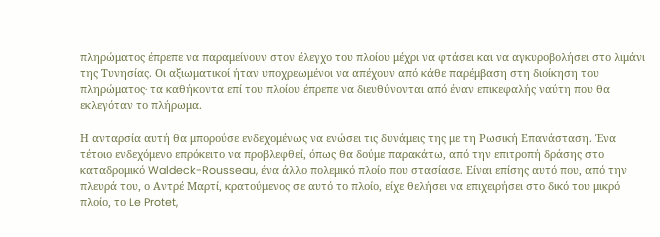πληρώματος έπρεπε να παραμείνουν στον έλεγχο του πλοίου μέχρι να φτάσει και να αγκυροβολήσει στο λιμάνι της Τυνησίας. Οι αξιωματικοί ήταν υποχρεωμένοι να απέχουν από κάθε παρέμβαση στη διοίκηση του πληρώματος∙ τα καθήκοντα επί του πλοίου έπρεπε να διευθύνονται από έναν επικεφαλής ναύτη που θα εκλεγόταν το πλήρωμα.

Η ανταρσία αυτή θα μπορούσε ενδεχομένως να ενώσει τις δυνάμεις της με τη Ρωσική Επανάσταση. Ένα τέτοιο ενδεχόμενο επρόκειτο να προβλεφθεί, όπως θα δούμε παρακάτω, από την επιτροπή δράσης στο καταδρομικό Waldeck-Rousseau, ένα άλλο πολεμικό πλοίο που στασίασε. Είναι επίσης αυτό που, από την πλευρά του, ο Αντρέ Μαρτί, κρατούμενος σε αυτό το πλοίο, είχε θελήσει να επιχειρήσει στο δικό του μικρό πλοίο, το Le Protet,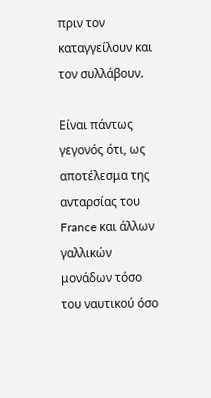πριν τον καταγγείλουν και τον συλλάβουν.

Είναι πάντως γεγονός ότι, ως αποτέλεσμα της ανταρσίας του France και άλλων γαλλικών μονάδων τόσο του ναυτικού όσο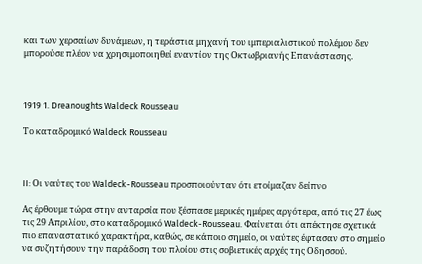και των χερσαίων δυνάμεων, η τεράστια μηχανή του ιμπεριαλιστικού πολέμου δεν μπορούσε πλέον να χρησιμοποιηθεί εναντίον της Οκτωβριανής Επανάστασης.



1919 1. Dreanoughts Waldeck Rousseau

Το καταδρομικό Waldeck Rousseau



II: Οι ναύτες του Waldeck-Rousseau προσποιούνταν ότι ετοίμαζαν δείπνο

Ας έρθουμε τώρα στην ανταρσία που ξέσπασε μερικές ημέρες αργότερα, από τις 27 έως τις 29 Απριλίου, στο καταδρομικό Waldeck-Rousseau. Φαίνεται ότι απέκτησε σχετικά πιο επαναστατικό χαρακτήρα, καθώς, σε κάποιο σημείο, οι ναύτες έφτασαν στο σημείο να συζητήσουν την παράδοση του πλοίου στις σοβιετικές αρχές της Οδησσού.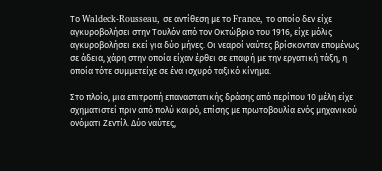Το Waldeck-Rousseau, σε αντίθεση με το France, το οποίο δεν είχε αγκυροβολήσει στην Τουλόν από τον Οκτώβριο του 1916, είχε μόλις αγκυροβολήσει εκεί για δύο μήνες. Οι νεαροί ναύτες βρίσκονταν επομένως σε άδεια, χάρη στην οποία είχαν έρθει σε επαφή με την εργατική τάξη, η οποία τότε συμμετείχε σε ένα ισχυρό ταξικό κίνημα.

Στο πλοίο, μια επιτροπή επαναστατικής δράσης από περίπου 10 μέλη είχε σχηματιστεί πριν από πολύ καιρό, επίσης με πρωτοβουλία ενός μηχανικού ονόματι Ζεντίλ. Δύο ναύτες,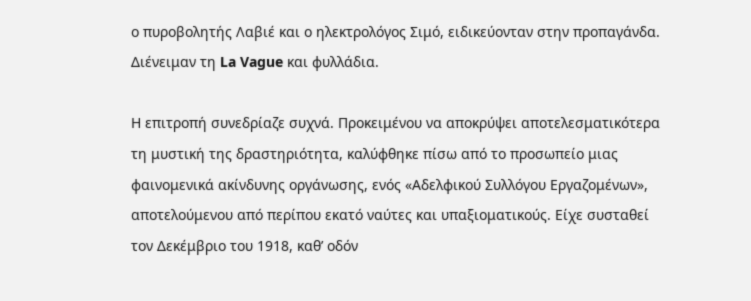ο πυροβολητής Λαβιέ και ο ηλεκτρολόγος Σιμό, ειδικεύονταν στην προπαγάνδα. Διένειμαν τη La Vague και φυλλάδια.

Η επιτροπή συνεδρίαζε συχνά. Προκειμένου να αποκρύψει αποτελεσματικότερα τη μυστική της δραστηριότητα, καλύφθηκε πίσω από το προσωπείο μιας φαινομενικά ακίνδυνης οργάνωσης, ενός «Αδελφικού Συλλόγου Εργαζομένων», αποτελούμενου από περίπου εκατό ναύτες και υπαξιοματικούς. Είχε συσταθεί τον Δεκέμβριο του 1918, καθ’ οδόν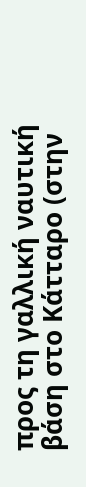προς τη γαλλική ναυτική βάση στο Κάτταρο (στην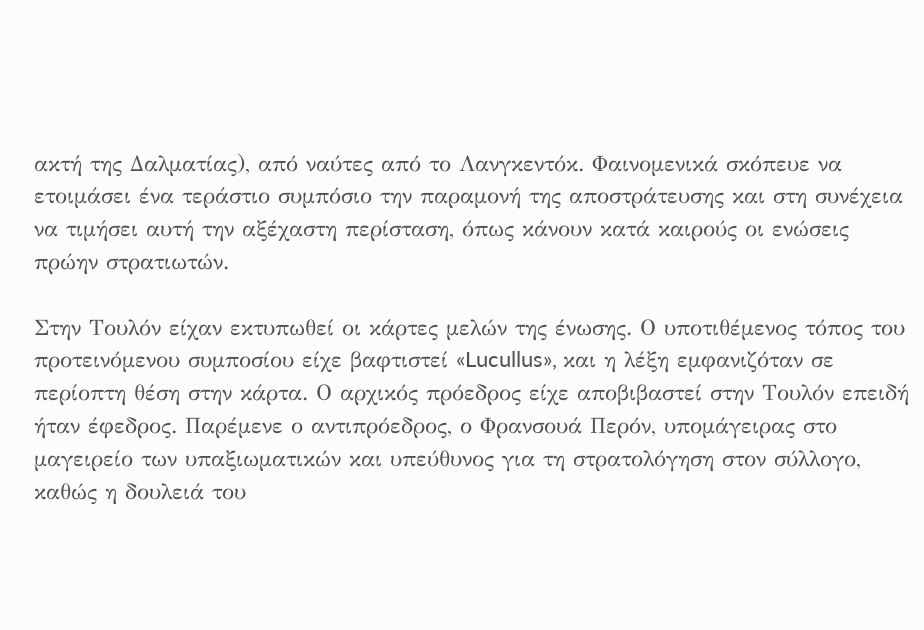ακτή της Δαλματίας), από ναύτες από το Λανγκεντόκ. Φαινομενικά σκόπευε να ετοιμάσει ένα τεράστιο συμπόσιο την παραμονή της αποστράτευσης και στη συνέχεια να τιμήσει αυτή την αξέχαστη περίσταση, όπως κάνουν κατά καιρούς οι ενώσεις πρώην στρατιωτών.

Στην Τουλόν είχαν εκτυπωθεί οι κάρτες μελών της ένωσης. Ο υποτιθέμενος τόπος του προτεινόμενου συμποσίου είχε βαφτιστεί «Lucullus», και η λέξη εμφανιζόταν σε περίοπτη θέση στην κάρτα. Ο αρχικός πρόεδρος είχε αποβιβαστεί στην Τουλόν επειδή ήταν έφεδρος. Παρέμενε ο αντιπρόεδρος, ο Φρανσουά Περόν, υπομάγειρας στο μαγειρείο των υπαξιωματικών και υπεύθυνος για τη στρατολόγηση στον σύλλογο, καθώς η δουλειά του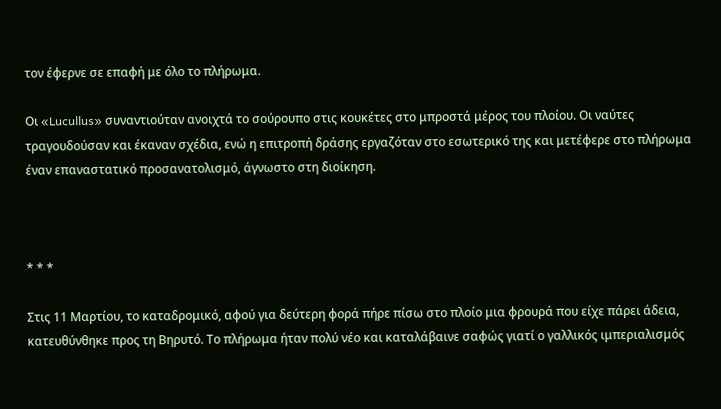τον έφερνε σε επαφή με όλο το πλήρωμα.

Οι «Lucullus» συναντιούταν ανοιχτά το σούρουπο στις κουκέτες στο μπροστά μέρος του πλοίου. Οι ναύτες τραγουδούσαν και έκαναν σχέδια, ενώ η επιτροπή δράσης εργαζόταν στο εσωτερικό της και μετέφερε στο πλήρωμα έναν επαναστατικό προσανατολισμό, άγνωστο στη διοίκηση.



* * *

Στις 11 Μαρτίου, το καταδρομικό, αφού για δεύτερη φορά πήρε πίσω στο πλοίο μια φρουρά που είχε πάρει άδεια, κατευθύνθηκε προς τη Βηρυτό. Το πλήρωμα ήταν πολύ νέο και καταλάβαινε σαφώς γιατί ο γαλλικός ιμπεριαλισμός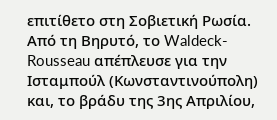επιτίθετο στη Σοβιετική Ρωσία. Από τη Βηρυτό, το Waldeck-Rousseau απέπλευσε για την Ισταμπούλ (Κωνσταντινούπολη) και, το βράδυ της 3ης Απριλίου,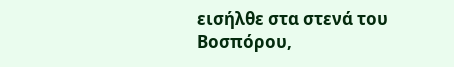εισήλθε στα στενά του Βοσπόρου,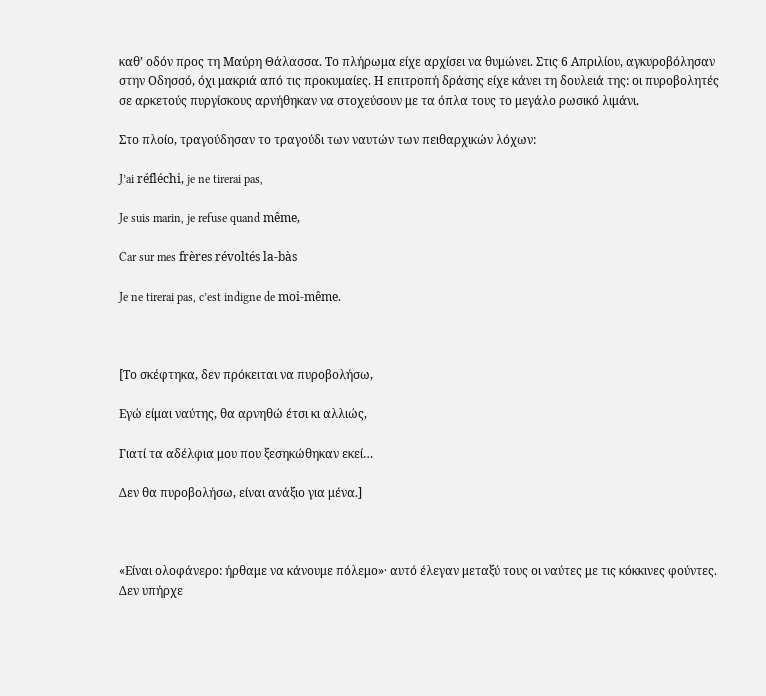καθ’ οδόν προς τη Μαύρη Θάλασσα. Το πλήρωμα είχε αρχίσει να θυμώνει. Στις 6 Απριλίου, αγκυροβόλησαν στην Οδησσό, όχι μακριά από τις προκυμαίες. Η επιτροπή δράσης είχε κάνει τη δουλειά της: οι πυροβολητές σε αρκετούς πυργίσκους αρνήθηκαν να στοχεύσουν με τα όπλα τους το μεγάλο ρωσικό λιμάνι.

Στο πλοίο, τραγούδησαν το τραγούδι των ναυτών των πειθαρχικών λόχων:

J’ai réfléchi, je ne tirerai pas,

Je suis marin, je refuse quand même,

Car sur mes frères révoltés la-bàs

Je ne tirerai pas, c’est indigne de moi-même.



[Το σκέφτηκα, δεν πρόκειται να πυροβολήσω,

Εγώ είμαι ναύτης, θα αρνηθώ έτσι κι αλλιώς,

Γιατί τα αδέλφια μου που ξεσηκώθηκαν εκεί…

Δεν θα πυροβολήσω, είναι ανάξιο για μένα.]



«Είναι ολοφάνερο: ήρθαμε να κάνουμε πόλεμο»· αυτό έλεγαν μεταξύ τους οι ναύτες με τις κόκκινες φούντες. Δεν υπήρχε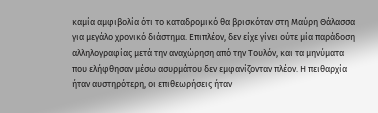καμία αμφιβολία ότι το καταδρομικό θα βρισκόταν στη Μαύρη Θάλασσα για μεγάλο χρονικό διάστημα. Επιπλέον, δεν είχε γίνει ούτε μία παράδοση αλληλογραφίας μετά την αναχώρηση από την Τουλόν, και τα μηνύματα που ελήφθησαν μέσω ασυρμάτου δεν εμφανίζονταν πλέον. Η πειθαρχία ήταν αυστηρότερη, οι επιθεωρήσεις ήταν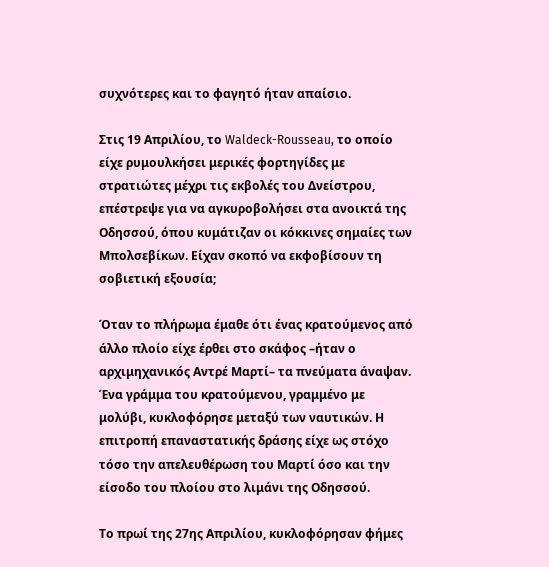συχνότερες και το φαγητό ήταν απαίσιο.

Στις 19 Απριλίου, το Waldeck-Rousseau, το οποίο είχε ρυμουλκήσει μερικές φορτηγίδες με στρατιώτες μέχρι τις εκβολές του Δνείστρου, επέστρεψε για να αγκυροβολήσει στα ανοικτά της Οδησσού, όπου κυμάτιζαν οι κόκκινες σημαίες των Μπολσεβίκων. Είχαν σκοπό να εκφοβίσουν τη σοβιετική εξουσία;

Όταν το πλήρωμα έμαθε ότι ένας κρατούμενος από άλλο πλοίο είχε έρθει στο σκάφος –ήταν ο αρχιμηχανικός Αντρέ Μαρτί– τα πνεύματα άναψαν. Ένα γράμμα του κρατούμενου, γραμμένο με μολύβι, κυκλοφόρησε μεταξύ των ναυτικών. Η επιτροπή επαναστατικής δράσης είχε ως στόχο τόσο την απελευθέρωση του Μαρτί όσο και την είσοδο του πλοίου στο λιμάνι της Οδησσού.

Το πρωί της 27ης Απριλίου, κυκλοφόρησαν φήμες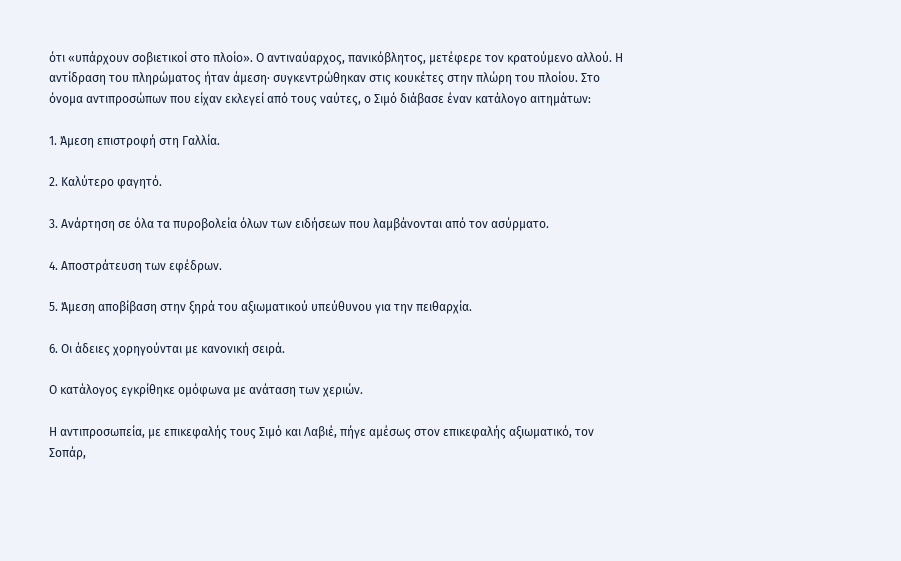ότι «υπάρχουν σοβιετικοί στο πλοίο». Ο αντιναύαρχος, πανικόβλητος, μετέφερε τον κρατούμενο αλλού. Η αντίδραση του πληρώματος ήταν άμεση∙ συγκεντρώθηκαν στις κουκέτες στην πλώρη του πλοίου. Στο όνομα αντιπροσώπων που είχαν εκλεγεί από τους ναύτες, ο Σιμό διάβασε έναν κατάλογο αιτημάτων:

1. Άμεση επιστροφή στη Γαλλία.

2. Καλύτερο φαγητό.

3. Ανάρτηση σε όλα τα πυροβολεία όλων των ειδήσεων που λαμβάνονται από τον ασύρματο.

4. Αποστράτευση των εφέδρων.

5. Άμεση αποβίβαση στην ξηρά του αξιωματικού υπεύθυνου για την πειθαρχία.

6. Οι άδειες χορηγούνται με κανονική σειρά.

Ο κατάλογος εγκρίθηκε ομόφωνα με ανάταση των χεριών.

Η αντιπροσωπεία, με επικεφαλής τους Σιμό και Λαβιέ, πήγε αμέσως στον επικεφαλής αξιωματικό, τον Σοπάρ,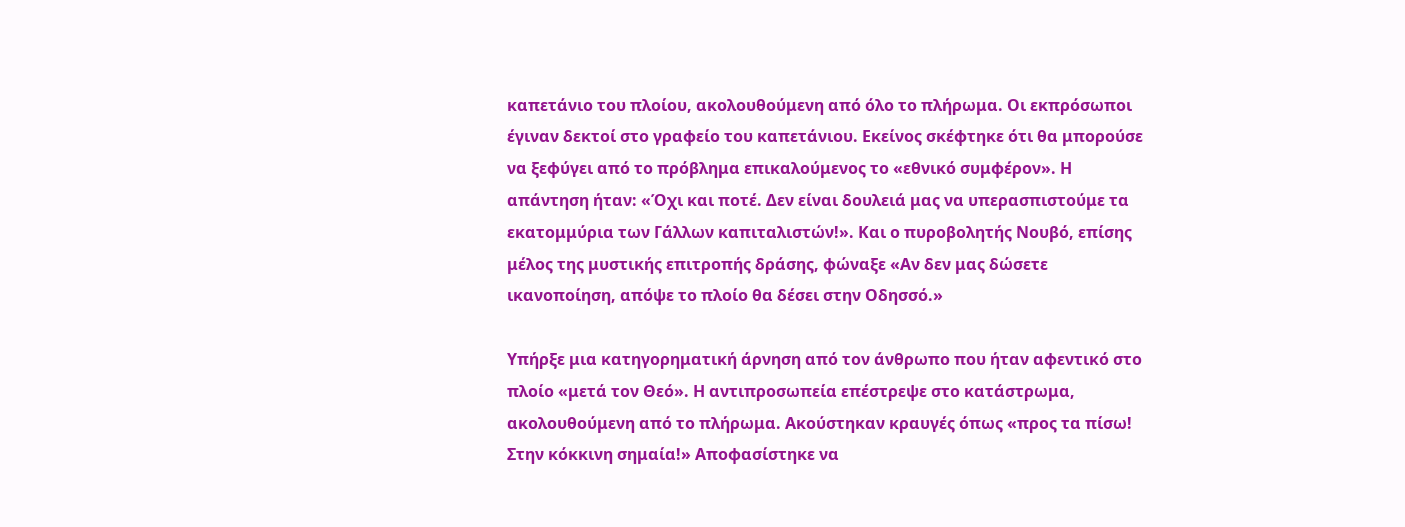καπετάνιο του πλοίου, ακολουθούμενη από όλο το πλήρωμα. Οι εκπρόσωποι έγιναν δεκτοί στο γραφείο του καπετάνιου. Εκείνος σκέφτηκε ότι θα μπορούσε να ξεφύγει από το πρόβλημα επικαλούμενος το «εθνικό συμφέρον». Η απάντηση ήταν: «Όχι και ποτέ. Δεν είναι δουλειά μας να υπερασπιστούμε τα εκατομμύρια των Γάλλων καπιταλιστών!». Και ο πυροβολητής Νουβό, επίσης μέλος της μυστικής επιτροπής δράσης, φώναξε «Αν δεν μας δώσετε ικανοποίηση, απόψε το πλοίο θα δέσει στην Οδησσό.»

Υπήρξε μια κατηγορηματική άρνηση από τον άνθρωπο που ήταν αφεντικό στο πλοίο «μετά τον Θεό». Η αντιπροσωπεία επέστρεψε στο κατάστρωμα, ακολουθούμενη από το πλήρωμα. Ακούστηκαν κραυγές όπως «προς τα πίσω! Στην κόκκινη σημαία!» Αποφασίστηκε να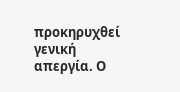προκηρυχθεί γενική απεργία. Ο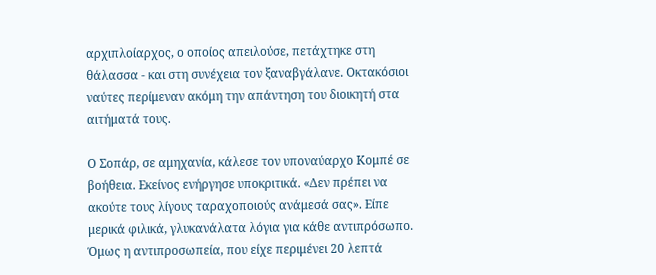αρχιπλοίαρχος, ο οποίος απειλούσε, πετάχτηκε στη θάλασσα - και στη συνέχεια τον ξαναβγάλανε. Οκτακόσιοι ναύτες περίμεναν ακόμη την απάντηση του διοικητή στα αιτήματά τους.

Ο Σοπάρ, σε αμηχανία, κάλεσε τον υποναύαρχο Κομπέ σε βοήθεια. Εκείνος ενήργησε υποκριτικά. «Δεν πρέπει να ακούτε τους λίγους ταραχοποιούς ανάμεσά σας». Είπε μερικά φιλικά, γλυκανάλατα λόγια για κάθε αντιπρόσωπο. Όμως η αντιπροσωπεία, που είχε περιμένει 20 λεπτά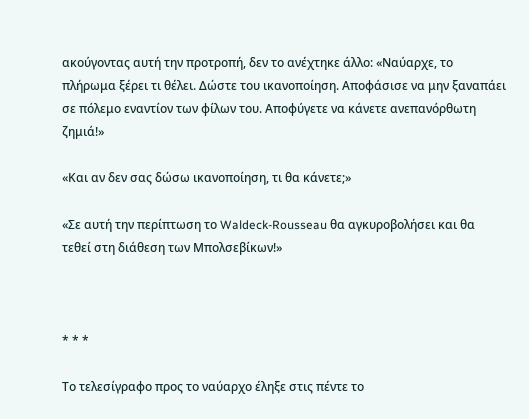ακούγοντας αυτή την προτροπή, δεν το ανέχτηκε άλλο: «Ναύαρχε, το πλήρωμα ξέρει τι θέλει. Δώστε του ικανοποίηση. Αποφάσισε να μην ξαναπάει σε πόλεμο εναντίον των φίλων του. Αποφύγετε να κάνετε ανεπανόρθωτη ζημιά!»

«Και αν δεν σας δώσω ικανοποίηση, τι θα κάνετε;»

«Σε αυτή την περίπτωση το Waldeck-Rousseau θα αγκυροβολήσει και θα τεθεί στη διάθεση των Μπολσεβίκων!»



* * *

Το τελεσίγραφο προς το ναύαρχο έληξε στις πέντε το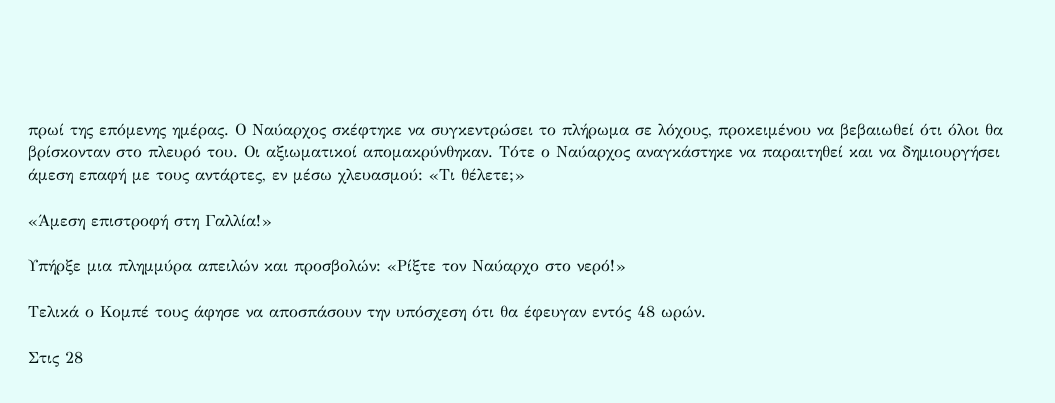πρωί της επόμενης ημέρας. Ο Ναύαρχος σκέφτηκε να συγκεντρώσει το πλήρωμα σε λόχους, προκειμένου να βεβαιωθεί ότι όλοι θα βρίσκονταν στο πλευρό του. Οι αξιωματικοί απομακρύνθηκαν. Τότε ο Ναύαρχος αναγκάστηκε να παραιτηθεί και να δημιουργήσει άμεση επαφή με τους αντάρτες, εν μέσω χλευασμού: «Τι θέλετε;»

«Άμεση επιστροφή στη Γαλλία!»

Υπήρξε μια πλημμύρα απειλών και προσβολών: «Ρίξτε τον Ναύαρχο στο νερό!»

Τελικά ο Κομπέ τους άφησε να αποσπάσουν την υπόσχεση ότι θα έφευγαν εντός 48 ωρών.

Στις 28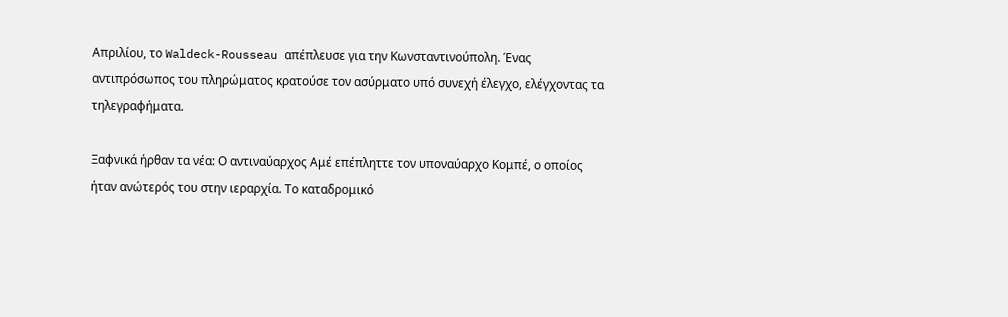Απριλίου, το Waldeck-Rousseau απέπλευσε για την Κωνσταντινούπολη. Ένας αντιπρόσωπος του πληρώματος κρατούσε τον ασύρματο υπό συνεχή έλεγχο, ελέγχοντας τα τηλεγραφήματα.

Ξαφνικά ήρθαν τα νέα: Ο αντιναύαρχος Αμέ επέπληττε τον υποναύαρχο Κομπέ, ο οποίος ήταν ανώτερός του στην ιεραρχία. Το καταδρομικό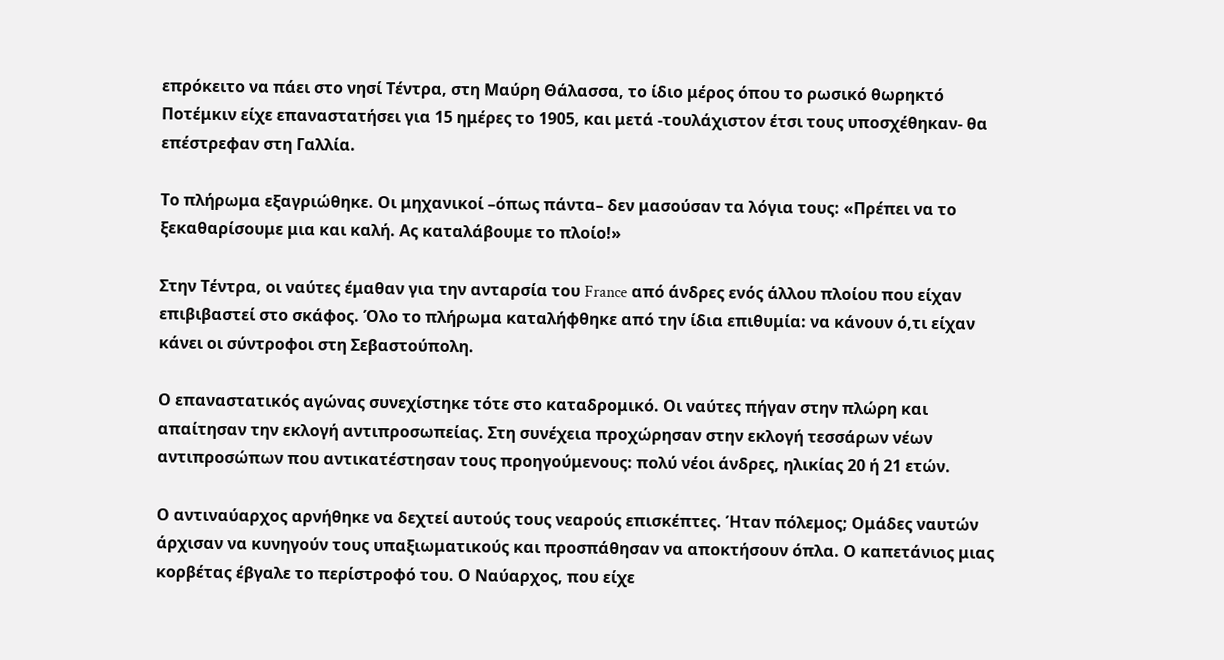επρόκειτο να πάει στο νησί Τέντρα, στη Μαύρη Θάλασσα, το ίδιο μέρος όπου το ρωσικό θωρηκτό Ποτέμκιν είχε επαναστατήσει για 15 ημέρες το 1905, και μετά -τουλάχιστον έτσι τους υποσχέθηκαν- θα επέστρεφαν στη Γαλλία.

Το πλήρωμα εξαγριώθηκε. Οι μηχανικοί –όπως πάντα– δεν μασούσαν τα λόγια τους: «Πρέπει να το ξεκαθαρίσουμε μια και καλή. Ας καταλάβουμε το πλοίο!»

Στην Τέντρα, οι ναύτες έμαθαν για την ανταρσία του France από άνδρες ενός άλλου πλοίου που είχαν επιβιβαστεί στο σκάφος. Όλο το πλήρωμα καταλήφθηκε από την ίδια επιθυμία: να κάνουν ό,τι είχαν κάνει οι σύντροφοι στη Σεβαστούπολη.

Ο επαναστατικός αγώνας συνεχίστηκε τότε στο καταδρομικό. Οι ναύτες πήγαν στην πλώρη και απαίτησαν την εκλογή αντιπροσωπείας. Στη συνέχεια προχώρησαν στην εκλογή τεσσάρων νέων αντιπροσώπων που αντικατέστησαν τους προηγούμενους: πολύ νέοι άνδρες, ηλικίας 20 ή 21 ετών.

Ο αντιναύαρχος αρνήθηκε να δεχτεί αυτούς τους νεαρούς επισκέπτες. Ήταν πόλεμος; Ομάδες ναυτών άρχισαν να κυνηγούν τους υπαξιωματικούς και προσπάθησαν να αποκτήσουν όπλα. Ο καπετάνιος μιας κορβέτας έβγαλε το περίστροφό του. Ο Ναύαρχος, που είχε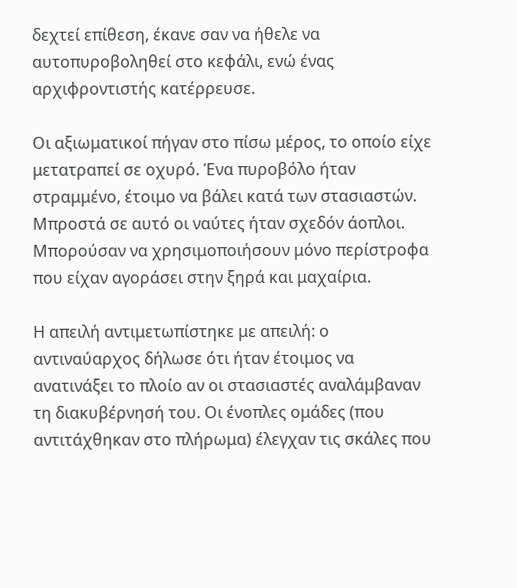δεχτεί επίθεση, έκανε σαν να ήθελε να αυτοπυροβοληθεί στο κεφάλι, ενώ ένας αρχιφροντιστής κατέρρευσε.

Οι αξιωματικοί πήγαν στο πίσω μέρος, το οποίο είχε μετατραπεί σε οχυρό. Ένα πυροβόλο ήταν στραμμένο, έτοιμο να βάλει κατά των στασιαστών. Μπροστά σε αυτό οι ναύτες ήταν σχεδόν άοπλοι. Μπορούσαν να χρησιμοποιήσουν μόνο περίστροφα που είχαν αγοράσει στην ξηρά και μαχαίρια.

Η απειλή αντιμετωπίστηκε με απειλή: ο αντιναύαρχος δήλωσε ότι ήταν έτοιμος να ανατινάξει το πλοίο αν οι στασιαστές αναλάμβαναν τη διακυβέρνησή του. Οι ένοπλες ομάδες (που αντιτάχθηκαν στο πλήρωμα) έλεγχαν τις σκάλες που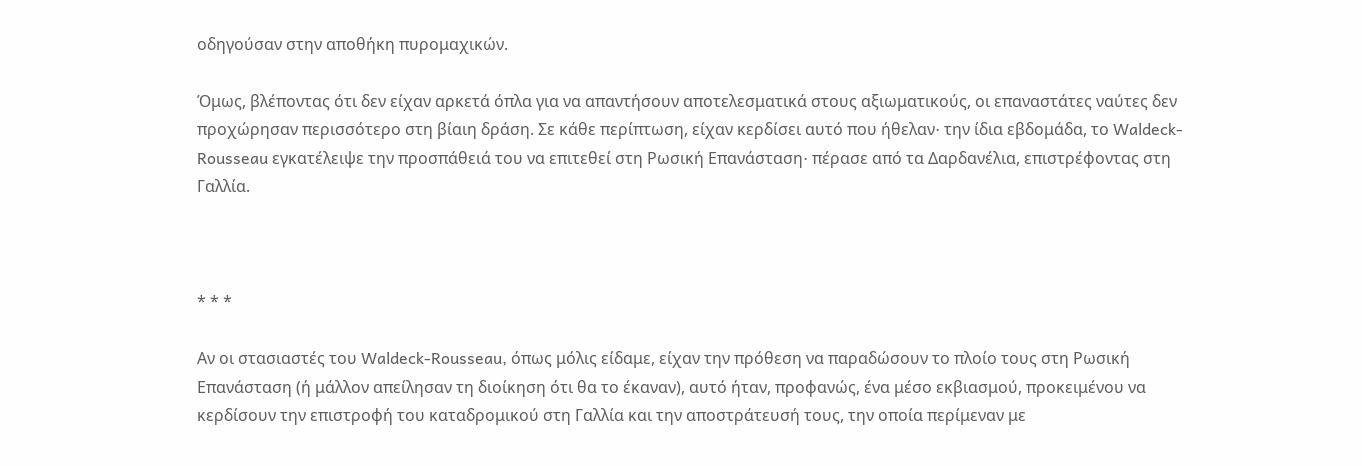οδηγούσαν στην αποθήκη πυρομαχικών.

Όμως, βλέποντας ότι δεν είχαν αρκετά όπλα για να απαντήσουν αποτελεσματικά στους αξιωματικούς, οι επαναστάτες ναύτες δεν προχώρησαν περισσότερο στη βίαιη δράση. Σε κάθε περίπτωση, είχαν κερδίσει αυτό που ήθελαν∙ την ίδια εβδομάδα, το Waldeck-Rousseau εγκατέλειψε την προσπάθειά του να επιτεθεί στη Ρωσική Επανάσταση∙ πέρασε από τα Δαρδανέλια, επιστρέφοντας στη Γαλλία.



* * *

Αν οι στασιαστές του Waldeck-Rousseau, όπως μόλις είδαμε, είχαν την πρόθεση να παραδώσουν το πλοίο τους στη Ρωσική Επανάσταση (ή μάλλον απείλησαν τη διοίκηση ότι θα το έκαναν), αυτό ήταν, προφανώς, ένα μέσο εκβιασμού, προκειμένου να κερδίσουν την επιστροφή του καταδρομικού στη Γαλλία και την αποστράτευσή τους, την οποία περίμεναν με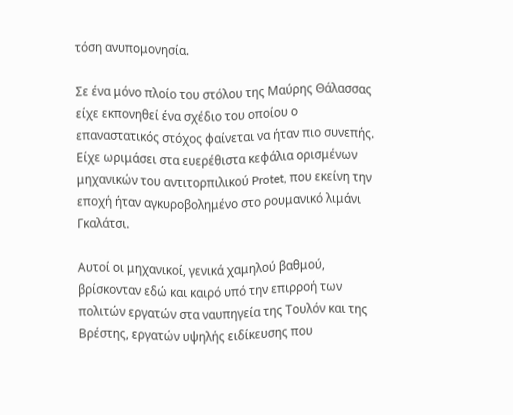τόση ανυπομονησία.

Σε ένα μόνο πλοίο του στόλου της Μαύρης Θάλασσας είχε εκπονηθεί ένα σχέδιο του οποίου ο επαναστατικός στόχος φαίνεται να ήταν πιο συνεπής. Είχε ωριμάσει στα ευερέθιστα κεφάλια ορισμένων μηχανικών του αντιτορπιλικού Protet, που εκείνη την εποχή ήταν αγκυροβολημένο στο ρουμανικό λιμάνι Γκαλάτσι.

Αυτοί οι μηχανικοί, γενικά χαμηλού βαθμού, βρίσκονταν εδώ και καιρό υπό την επιρροή των πολιτών εργατών στα ναυπηγεία της Τουλόν και της Βρέστης, εργατών υψηλής ειδίκευσης που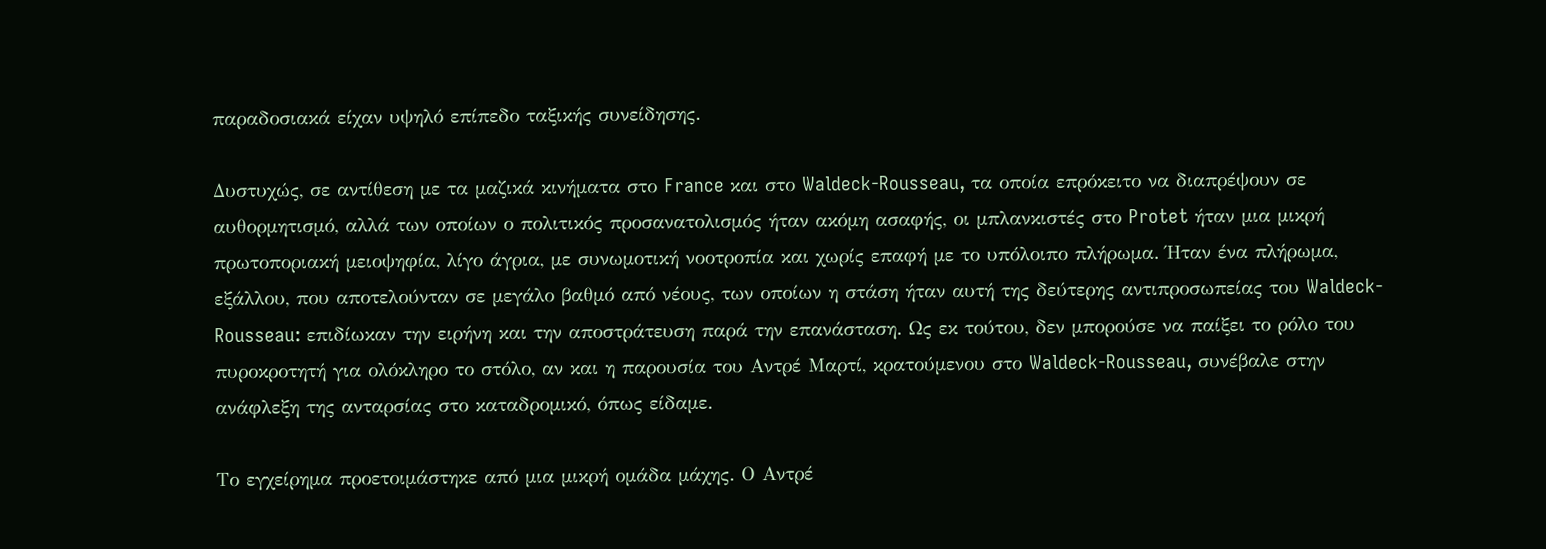παραδοσιακά είχαν υψηλό επίπεδο ταξικής συνείδησης.

Δυστυχώς, σε αντίθεση με τα μαζικά κινήματα στο France και στο Waldeck-Rousseau, τα οποία επρόκειτο να διαπρέψουν σε αυθορμητισμό, αλλά των οποίων ο πολιτικός προσανατολισμός ήταν ακόμη ασαφής, οι μπλανκιστές στο Protet ήταν μια μικρή πρωτοποριακή μειοψηφία, λίγο άγρια, με συνωμοτική νοοτροπία και χωρίς επαφή με το υπόλοιπο πλήρωμα. Ήταν ένα πλήρωμα, εξάλλου, που αποτελούνταν σε μεγάλο βαθμό από νέους, των οποίων η στάση ήταν αυτή της δεύτερης αντιπροσωπείας του Waldeck-Rousseau: επιδίωκαν την ειρήνη και την αποστράτευση παρά την επανάσταση. Ως εκ τούτου, δεν μπορούσε να παίξει το ρόλο του πυροκροτητή για ολόκληρο το στόλο, αν και η παρουσία του Αντρέ Μαρτί, κρατούμενου στο Waldeck-Rousseau, συνέβαλε στην ανάφλεξη της ανταρσίας στο καταδρομικό, όπως είδαμε.

Το εγχείρημα προετοιμάστηκε από μια μικρή ομάδα μάχης. Ο Αντρέ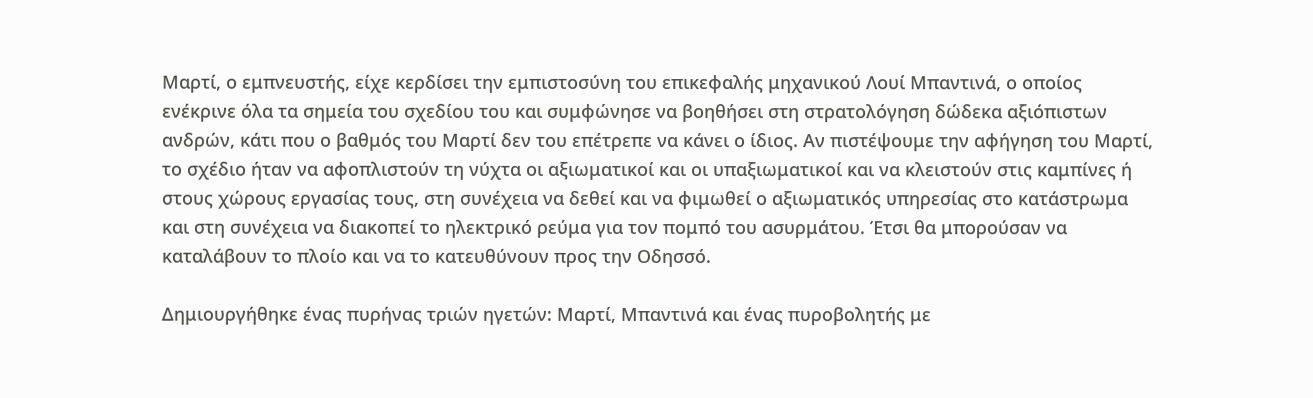Μαρτί, ο εμπνευστής, είχε κερδίσει την εμπιστοσύνη του επικεφαλής μηχανικού Λουί Μπαντινά, ο οποίος ενέκρινε όλα τα σημεία του σχεδίου του και συμφώνησε να βοηθήσει στη στρατολόγηση δώδεκα αξιόπιστων ανδρών, κάτι που ο βαθμός του Μαρτί δεν του επέτρεπε να κάνει ο ίδιος. Αν πιστέψουμε την αφήγηση του Μαρτί, το σχέδιο ήταν να αφοπλιστούν τη νύχτα οι αξιωματικοί και οι υπαξιωματικοί και να κλειστούν στις καμπίνες ή στους χώρους εργασίας τους, στη συνέχεια να δεθεί και να φιμωθεί ο αξιωματικός υπηρεσίας στο κατάστρωμα και στη συνέχεια να διακοπεί το ηλεκτρικό ρεύμα για τον πομπό του ασυρμάτου. Έτσι θα μπορούσαν να καταλάβουν το πλοίο και να το κατευθύνουν προς την Οδησσό.

Δημιουργήθηκε ένας πυρήνας τριών ηγετών: Μαρτί, Μπαντινά και ένας πυροβολητής με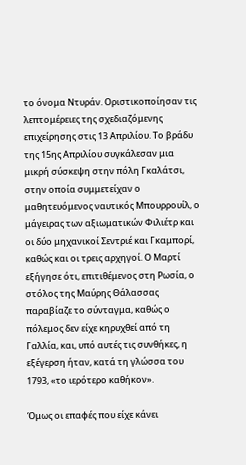το όνομα Ντυράν. Οριστικοποίησαν τις λεπτομέρειες της σχεδιαζόμενης επιχείρησης στις 13 Απριλίου. Το βράδυ της 15ης Απριλίου συγκάλεσαν μια μικρή σύσκεψη στην πόλη Γκαλάτσι, στην οποία συμμετείχαν ο μαθητευόμενος ναυτικός Μπουρρουίλ, ο μάγειρας των αξιωματικών Φιλιέτρ και οι δύο μηχανικοί Σεντριέ και Γκαμπορί, καθώς και οι τρεις αρχηγοί. Ο Μαρτί εξήγησε ότι, επιτιθέμενος στη Ρωσία, ο στόλος της Μαύρης Θάλασσας παραβίαζε το σύνταγμα, καθώς ο πόλεμος δεν είχε κηρυχθεί από τη Γαλλία, και, υπό αυτές τις συνθήκες, η εξέγερση ήταν, κατά τη γλώσσα του 1793, «το ιερότερο καθήκον».

Όμως οι επαφές που είχε κάνει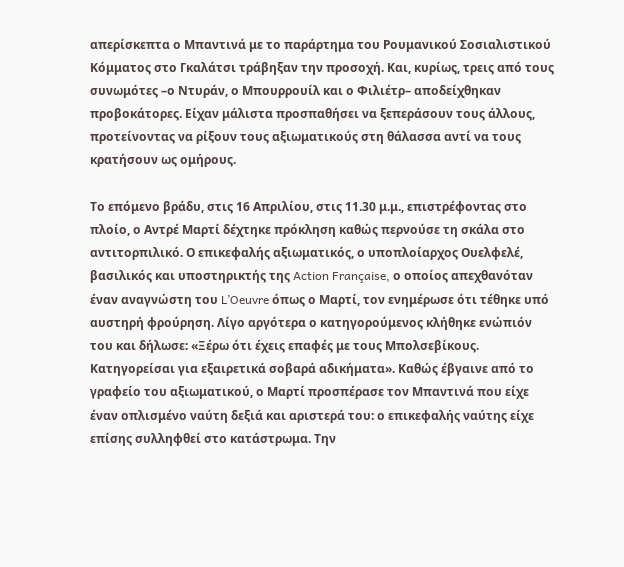απερίσκεπτα ο Μπαντινά με το παράρτημα του Ρουμανικού Σοσιαλιστικού Κόμματος στο Γκαλάτσι τράβηξαν την προσοχή. Και, κυρίως, τρεις από τους συνωμότες –ο Ντυράν, ο Μπουρρουίλ και ο Φιλιέτρ– αποδείχθηκαν προβοκάτορες. Είχαν μάλιστα προσπαθήσει να ξεπεράσουν τους άλλους, προτείνοντας να ρίξουν τους αξιωματικούς στη θάλασσα αντί να τους κρατήσουν ως ομήρους.

Το επόμενο βράδυ, στις 16 Απριλίου, στις 11.30 μ.μ., επιστρέφοντας στο πλοίο, ο Αντρέ Μαρτί δέχτηκε πρόκληση καθώς περνούσε τη σκάλα στο αντιτορπιλικό. Ο επικεφαλής αξιωματικός, ο υποπλοίαρχος Ουελφελέ, βασιλικός και υποστηρικτής της Action Française, ο οποίος απεχθανόταν έναν αναγνώστη του L’Oeuvre όπως ο Μαρτί, τον ενημέρωσε ότι τέθηκε υπό αυστηρή φρούρηση. Λίγο αργότερα ο κατηγορούμενος κλήθηκε ενώπιόν του και δήλωσε: «Ξέρω ότι έχεις επαφές με τους Μπολσεβίκους. Κατηγορείσαι για εξαιρετικά σοβαρά αδικήματα». Καθώς έβγαινε από το γραφείο του αξιωματικού, ο Μαρτί προσπέρασε τον Μπαντινά που είχε έναν οπλισμένο ναύτη δεξιά και αριστερά του: ο επικεφαλής ναύτης είχε επίσης συλληφθεί στο κατάστρωμα. Την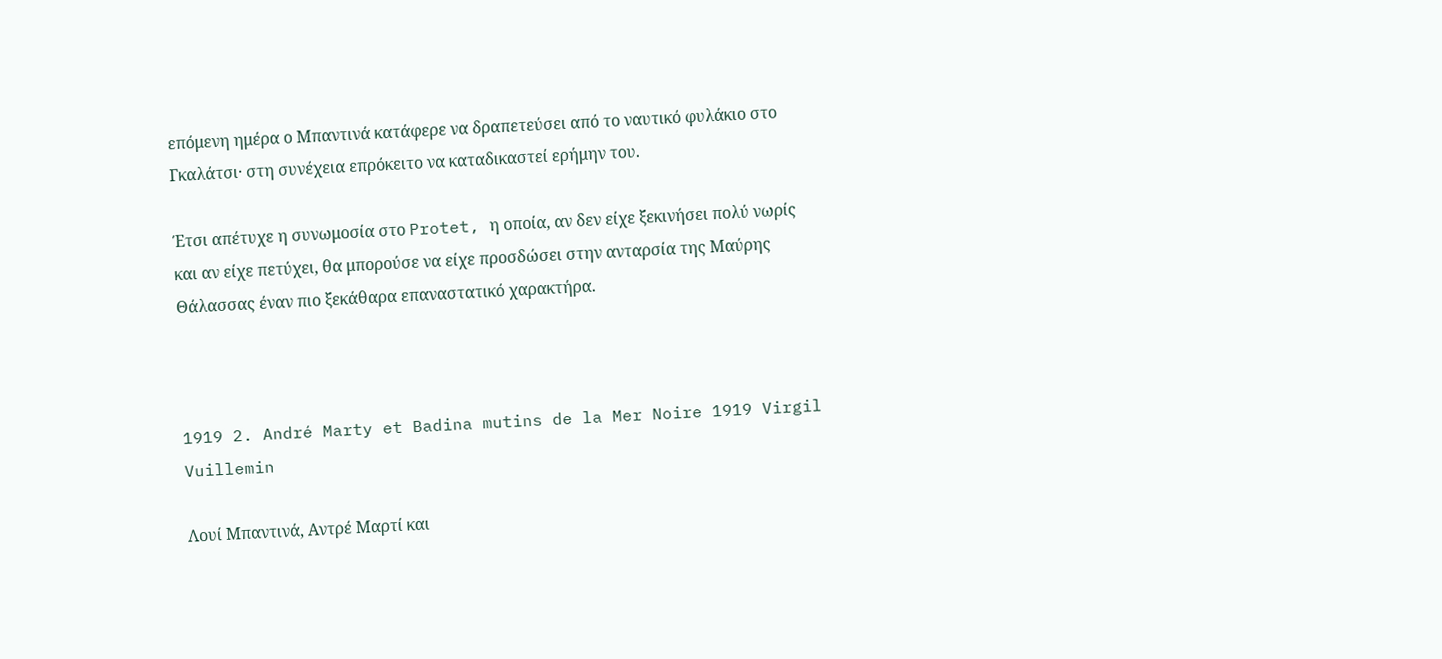επόμενη ημέρα ο Μπαντινά κατάφερε να δραπετεύσει από το ναυτικό φυλάκιο στο Γκαλάτσι· στη συνέχεια επρόκειτο να καταδικαστεί ερήμην του.

Έτσι απέτυχε η συνωμοσία στο Protet, η οποία, αν δεν είχε ξεκινήσει πολύ νωρίς και αν είχε πετύχει, θα μπορούσε να είχε προσδώσει στην ανταρσία της Μαύρης Θάλασσας έναν πιο ξεκάθαρα επαναστατικό χαρακτήρα.



1919 2. André Marty et Badina mutins de la Mer Noire 1919 Virgil Vuillemin

Λουί Μπαντινά, Αντρέ Μαρτί και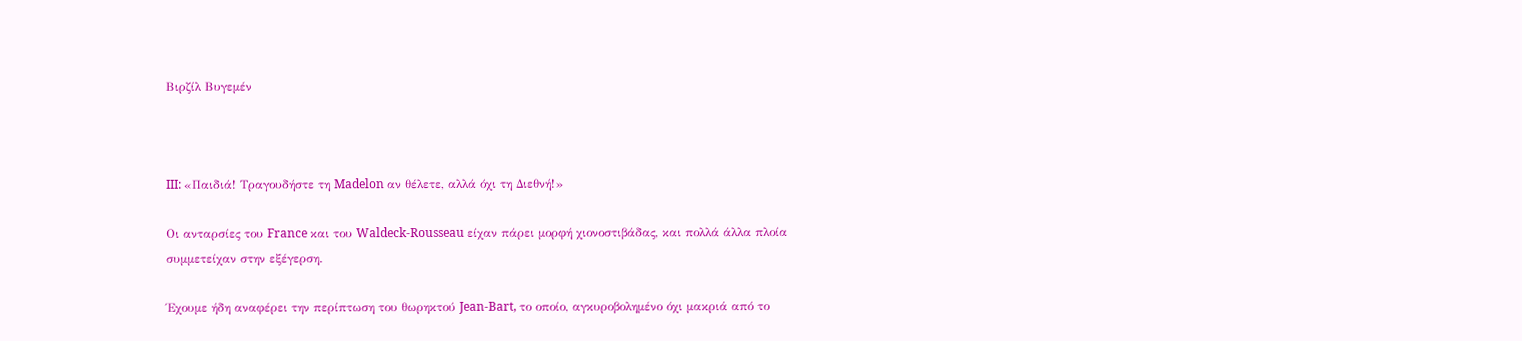Βιρζίλ Βυγεμέν



III: «Παιδιά! Τραγουδήστε τη Madelon αν θέλετε, αλλά όχι τη Διεθνή!»

Οι ανταρσίες του France και του Waldeck-Rousseau είχαν πάρει μορφή χιονοστιβάδας, και πολλά άλλα πλοία συμμετείχαν στην εξέγερση.

Έχουμε ήδη αναφέρει την περίπτωση του θωρηκτού Jean-Bart, το οποίο, αγκυροβολημένο όχι μακριά από το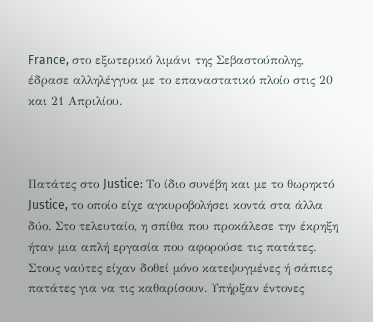France, στο εξωτερικό λιμάνι της Σεβαστούπολης, έδρασε αλληλέγγυα με το επαναστατικό πλοίο στις 20 και 21 Απριλίου.



Πατάτες στο Justice: Το ίδιο συνέβη και με το θωρηκτό Justice, το οποίο είχε αγκυροβολήσει κοντά στα άλλα δύο. Στο τελευταίο, η σπίθα που προκάλεσε την έκρηξη ήταν μια απλή εργασία που αφορούσε τις πατάτες. Στους ναύτες είχαν δοθεί μόνο κατεψυγμένες ή σάπιες πατάτες για να τις καθαρίσουν. Υπήρξαν έντονες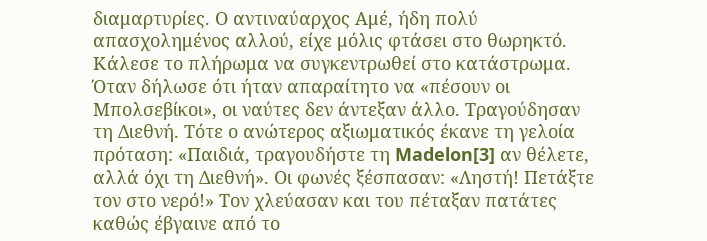διαμαρτυρίες. Ο αντιναύαρχος Αμέ, ήδη πολύ απασχολημένος αλλού, είχε μόλις φτάσει στο θωρηκτό. Κάλεσε το πλήρωμα να συγκεντρωθεί στο κατάστρωμα. Όταν δήλωσε ότι ήταν απαραίτητο να «πέσουν οι Μπολσεβίκοι», οι ναύτες δεν άντεξαν άλλο. Τραγούδησαν τη Διεθνή. Τότε ο ανώτερος αξιωματικός έκανε τη γελοία πρόταση: «Παιδιά, τραγουδήστε τη Madelon[3] αν θέλετε, αλλά όχι τη Διεθνή». Οι φωνές ξέσπασαν: «Ληστή! Πετάξτε τον στο νερό!» Τον χλεύασαν και του πέταξαν πατάτες καθώς έβγαινε από το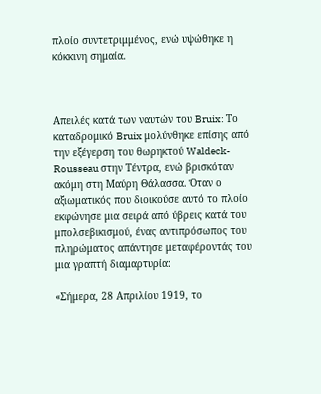πλοίο συντετριμμένος, ενώ υψώθηκε η κόκκινη σημαία.



Απειλές κατά των ναυτών του Bruix: Το καταδρομικό Bruix μολύνθηκε επίσης από την εξέγερση του θωρηκτού Waldeck-Rousseau στην Τέντρα, ενώ βρισκόταν ακόμη στη Μαύρη Θάλασσα. Όταν ο αξιωματικός που διοικούσε αυτό το πλοίο εκφώνησε μια σειρά από ύβρεις κατά του μπολσεβικισμού, ένας αντιπρόσωπος του πληρώματος απάντησε μεταφέροντάς του μια γραπτή διαμαρτυρία:

«Σήμερα, 28 Απριλίου 1919, το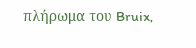πλήρωμα του Bruix,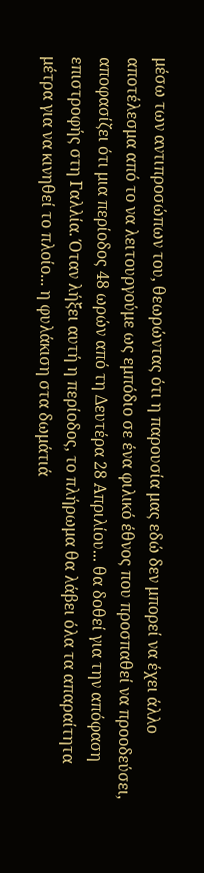μέσω των αντιπροσώπων του, θεωρώντας ότι η παρουσία μας εδώ δεν μπορεί να έχει άλλο αποτέλεσμα από το να λειτουργούμε ως εμπόδιο σε ένα φιλικό έθνος που προσπαθεί να προοδεύσει, αποφασίζει ότι μια περίοδος 48 ωρών από τη Δευτέρα 28 Απριλίου... θα δοθεί για την απόφαση επιστροφής στη Γαλλία. Όταν λήξει αυτή η περίοδος, το πλήρωμα θα λάβει όλα τα απαραίτητα μέτρα για να κινηθεί το πλοίο... η φυλάκιση στα δωμάτιά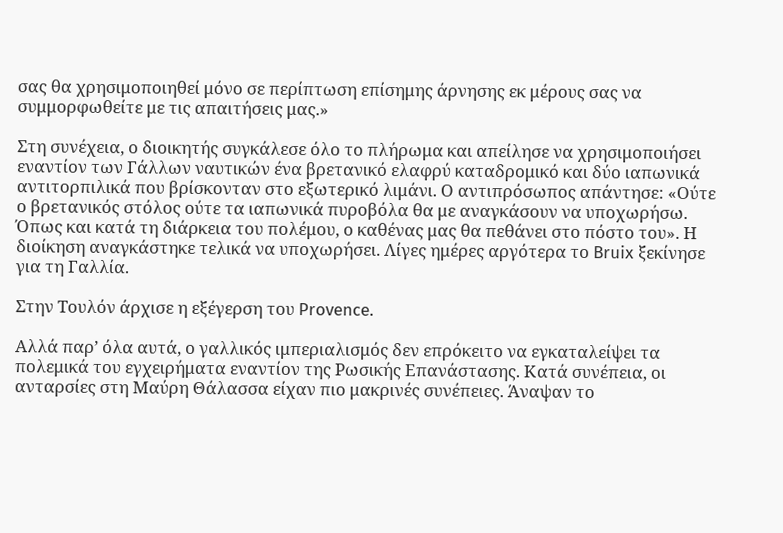σας θα χρησιμοποιηθεί μόνο σε περίπτωση επίσημης άρνησης εκ μέρους σας να συμμορφωθείτε με τις απαιτήσεις μας.»

Στη συνέχεια, ο διοικητής συγκάλεσε όλο το πλήρωμα και απείλησε να χρησιμοποιήσει εναντίον των Γάλλων ναυτικών ένα βρετανικό ελαφρύ καταδρομικό και δύο ιαπωνικά αντιτορπιλικά που βρίσκονταν στο εξωτερικό λιμάνι. Ο αντιπρόσωπος απάντησε: «Ούτε ο βρετανικός στόλος ούτε τα ιαπωνικά πυροβόλα θα με αναγκάσουν να υποχωρήσω. Όπως και κατά τη διάρκεια του πολέμου, ο καθένας μας θα πεθάνει στο πόστο του». Η διοίκηση αναγκάστηκε τελικά να υποχωρήσει. Λίγες ημέρες αργότερα το Bruix ξεκίνησε για τη Γαλλία.

Στην Τουλόν άρχισε η εξέγερση του Provence.

Αλλά παρ’ όλα αυτά, ο γαλλικός ιμπεριαλισμός δεν επρόκειτο να εγκαταλείψει τα πολεμικά του εγχειρήματα εναντίον της Ρωσικής Επανάστασης. Κατά συνέπεια, οι ανταρσίες στη Μαύρη Θάλασσα είχαν πιο μακρινές συνέπειες. Άναψαν το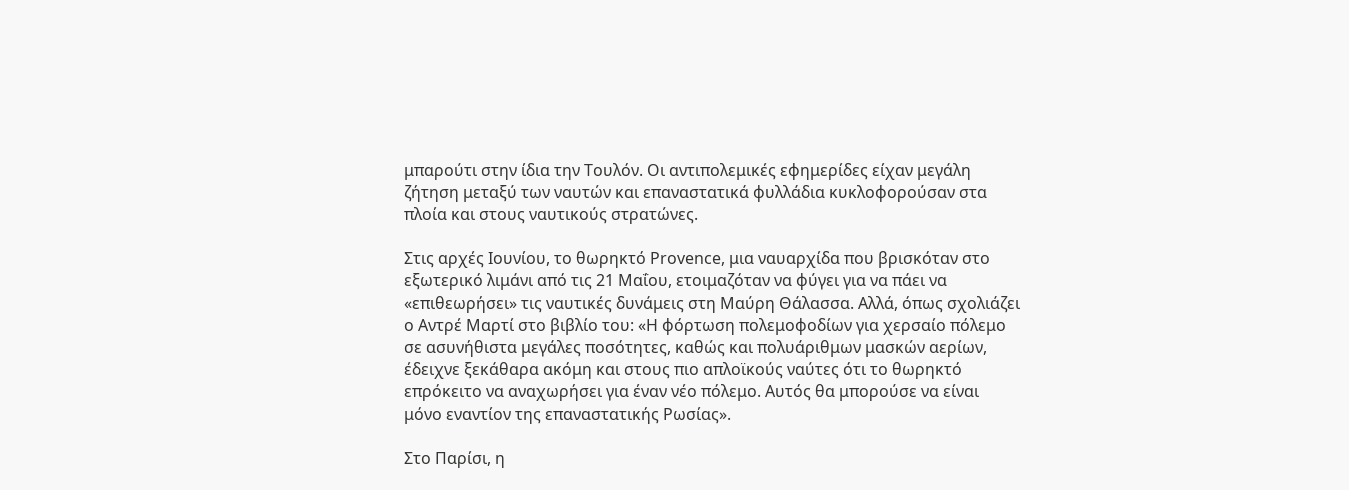μπαρούτι στην ίδια την Τουλόν. Οι αντιπολεμικές εφημερίδες είχαν μεγάλη ζήτηση μεταξύ των ναυτών και επαναστατικά φυλλάδια κυκλοφορούσαν στα πλοία και στους ναυτικούς στρατώνες.

Στις αρχές Ιουνίου, το θωρηκτό Provence, μια ναυαρχίδα που βρισκόταν στο εξωτερικό λιμάνι από τις 21 Μαΐου, ετοιμαζόταν να φύγει για να πάει να «επιθεωρήσει» τις ναυτικές δυνάμεις στη Μαύρη Θάλασσα. Αλλά, όπως σχολιάζει ο Αντρέ Μαρτί στο βιβλίο του: «Η φόρτωση πολεμοφοδίων για χερσαίο πόλεμο σε ασυνήθιστα μεγάλες ποσότητες, καθώς και πολυάριθμων μασκών αερίων, έδειχνε ξεκάθαρα ακόμη και στους πιο απλοϊκούς ναύτες ότι το θωρηκτό επρόκειτο να αναχωρήσει για έναν νέο πόλεμο. Αυτός θα μπορούσε να είναι μόνο εναντίον της επαναστατικής Ρωσίας».

Στο Παρίσι, η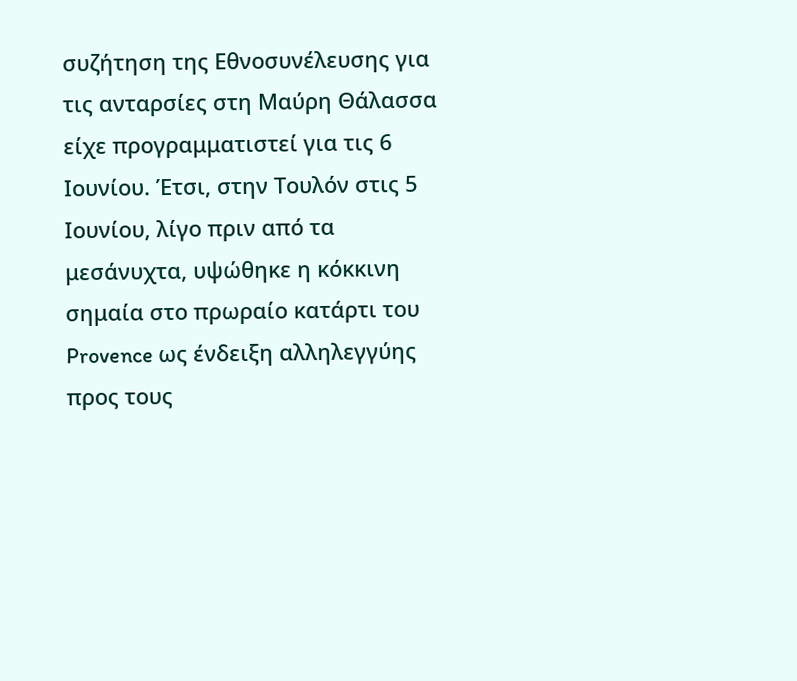συζήτηση της Εθνοσυνέλευσης για τις ανταρσίες στη Μαύρη Θάλασσα είχε προγραμματιστεί για τις 6 Ιουνίου. Έτσι, στην Τουλόν στις 5 Ιουνίου, λίγο πριν από τα μεσάνυχτα, υψώθηκε η κόκκινη σημαία στο πρωραίο κατάρτι του Provence ως ένδειξη αλληλεγγύης προς τους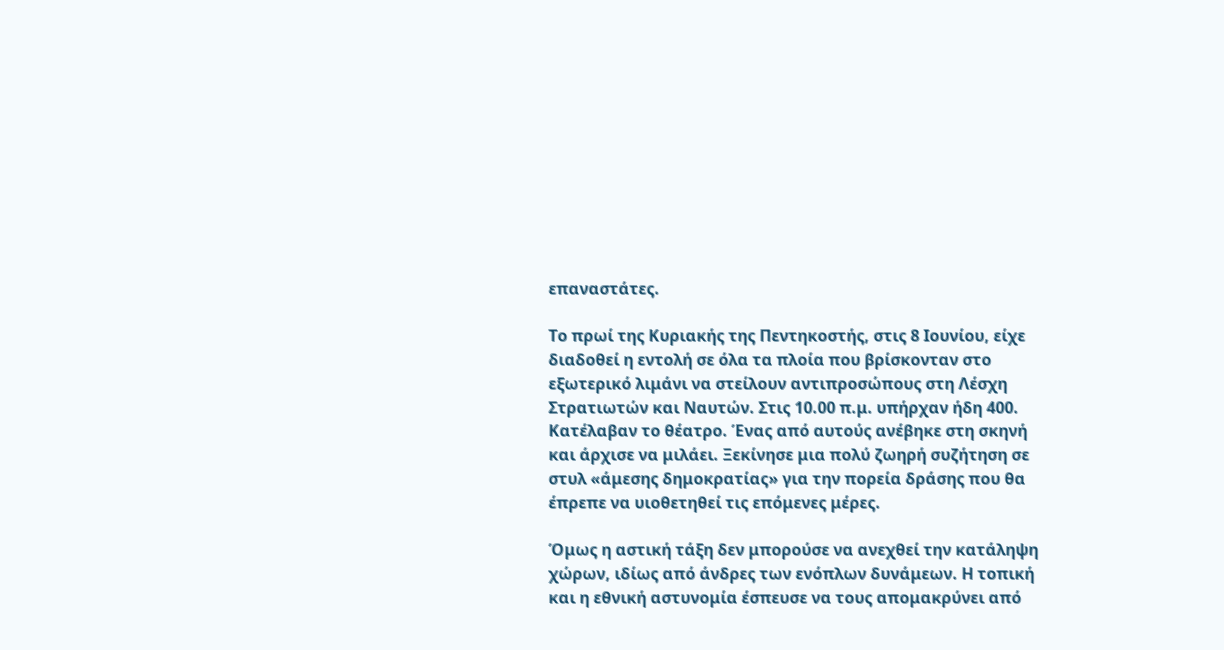επαναστάτες.

Το πρωί της Κυριακής της Πεντηκοστής, στις 8 Ιουνίου, είχε διαδοθεί η εντολή σε όλα τα πλοία που βρίσκονταν στο εξωτερικό λιμάνι να στείλουν αντιπροσώπους στη Λέσχη Στρατιωτών και Ναυτών. Στις 10.00 π.μ. υπήρχαν ήδη 400. Κατέλαβαν το θέατρο. Ένας από αυτούς ανέβηκε στη σκηνή και άρχισε να μιλάει. Ξεκίνησε μια πολύ ζωηρή συζήτηση σε στυλ «άμεσης δημοκρατίας» για την πορεία δράσης που θα έπρεπε να υιοθετηθεί τις επόμενες μέρες.

Όμως η αστική τάξη δεν μπορούσε να ανεχθεί την κατάληψη χώρων, ιδίως από άνδρες των ενόπλων δυνάμεων. Η τοπική και η εθνική αστυνομία έσπευσε να τους απομακρύνει από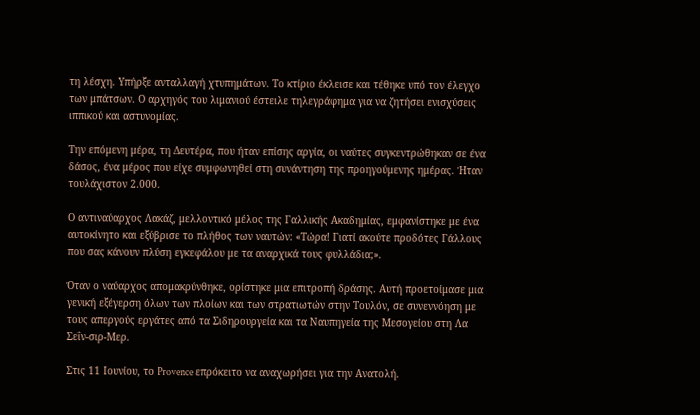τη λέσχη. Υπήρξε ανταλλαγή χτυπημάτων. Το κτίριο έκλεισε και τέθηκε υπό τον έλεγχο των μπάτσων. Ο αρχηγός του λιμανιού έστειλε τηλεγράφημα για να ζητήσει ενισχύσεις ιππικού και αστυνομίας.

Την επόμενη μέρα, τη Δευτέρα, που ήταν επίσης αργία, οι ναύτες συγκεντρώθηκαν σε ένα δάσος, ένα μέρος που είχε συμφωνηθεί στη συνάντηση της προηγούμενης ημέρας. Ήταν τουλάχιστον 2.000.

Ο αντιναύαρχος Λακάζ, μελλοντικό μέλος της Γαλλικής Ακαδημίας, εμφανίστηκε με ένα αυτοκίνητο και εξύβρισε το πλήθος των ναυτών: «Τώρα! Γιατί ακούτε προδότες Γάλλους που σας κάνουν πλύση εγκεφάλου με τα αναρχικά τους φυλλάδια;».

Όταν ο ναύαρχος απομακρύνθηκε, ορίστηκε μια επιτροπή δράσης. Αυτή προετοίμασε μια γενική εξέγερση όλων των πλοίων και των στρατιωτών στην Τουλόν, σε συνεννόηση με τους απεργούς εργάτες από τα Σιδηρουργεία και τα Ναυπηγεία της Μεσογείου στη Λα Σεΐν-σιρ-Μερ.

Στις 11 Ιουνίου, το Provence επρόκειτο να αναχωρήσει για την Ανατολή.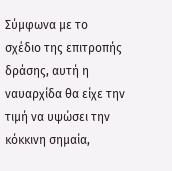Σύμφωνα με το σχέδιο της επιτροπής δράσης, αυτή η ναυαρχίδα θα είχε την τιμή να υψώσει την κόκκινη σημαία,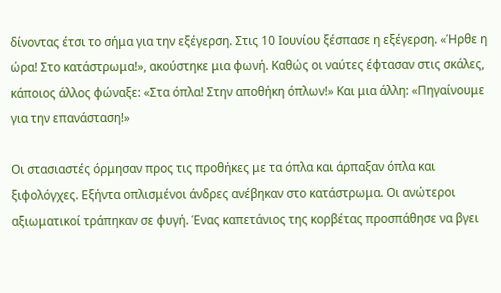δίνοντας έτσι το σήμα για την εξέγερση. Στις 10 Ιουνίου ξέσπασε η εξέγερση. «Ήρθε η ώρα! Στο κατάστρωμα!», ακούστηκε μια φωνή. Καθώς οι ναύτες έφτασαν στις σκάλες, κάποιος άλλος φώναξε: «Στα όπλα! Στην αποθήκη όπλων!» Και μια άλλη: «Πηγαίνουμε για την επανάσταση!»

Οι στασιαστές όρμησαν προς τις προθήκες με τα όπλα και άρπαξαν όπλα και ξιφολόγχες. Εξήντα οπλισμένοι άνδρες ανέβηκαν στο κατάστρωμα. Οι ανώτεροι αξιωματικοί τράπηκαν σε φυγή. Ένας καπετάνιος της κορβέτας προσπάθησε να βγει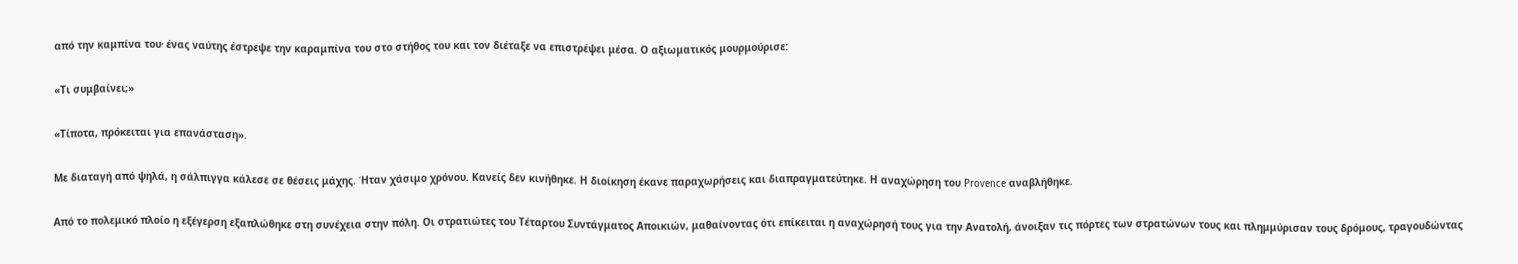από την καμπίνα του∙ ένας ναύτης έστρεψε την καραμπίνα του στο στήθος του και τον διέταξε να επιστρέψει μέσα. Ο αξιωματικός μουρμούρισε:

«Τι συμβαίνει;»

«Τίποτα, πρόκειται για επανάσταση».

Με διαταγή από ψηλά, η σάλπιγγα κάλεσε σε θέσεις μάχης. Ήταν χάσιμο χρόνου. Κανείς δεν κινήθηκε. Η διοίκηση έκανε παραχωρήσεις και διαπραγματεύτηκε. Η αναχώρηση του Provence αναβλήθηκε.

Από το πολεμικό πλοίο η εξέγερση εξαπλώθηκε στη συνέχεια στην πόλη. Οι στρατιώτες του Τέταρτου Συντάγματος Αποικιών, μαθαίνοντας ότι επίκειται η αναχώρησή τους για την Ανατολή, άνοιξαν τις πόρτες των στρατώνων τους και πλημμύρισαν τους δρόμους, τραγουδώντας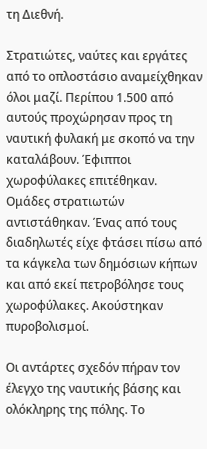τη Διεθνή.

Στρατιώτες, ναύτες και εργάτες από το οπλοστάσιο αναμείχθηκαν όλοι μαζί. Περίπου 1.500 από αυτούς προχώρησαν προς τη ναυτική φυλακή με σκοπό να την καταλάβουν. Έφιπποι χωροφύλακες επιτέθηκαν. Ομάδες στρατιωτών αντιστάθηκαν. Ένας από τους διαδηλωτές είχε φτάσει πίσω από τα κάγκελα των δημόσιων κήπων και από εκεί πετροβόλησε τους χωροφύλακες. Ακούστηκαν πυροβολισμοί.

Οι αντάρτες σχεδόν πήραν τον έλεγχο της ναυτικής βάσης και ολόκληρης της πόλης. Το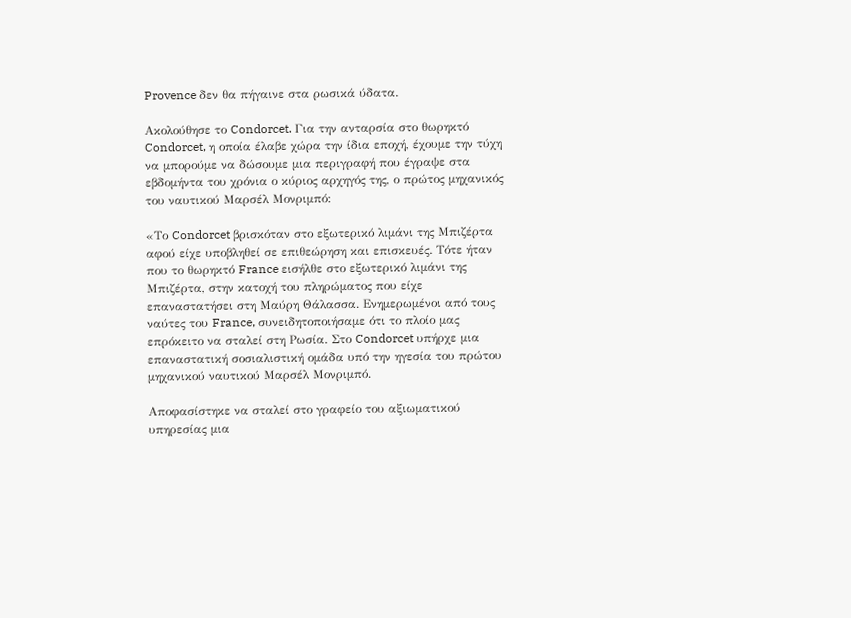Provence δεν θα πήγαινε στα ρωσικά ύδατα.

Ακολούθησε το Condorcet. Για την ανταρσία στο θωρηκτό Condorcet, η οποία έλαβε χώρα την ίδια εποχή, έχουμε την τύχη να μπορούμε να δώσουμε μια περιγραφή που έγραψε στα εβδομήντα του χρόνια ο κύριος αρχηγός της, ο πρώτος μηχανικός του ναυτικού Μαρσέλ Μονριμπό:

«Το Condorcet βρισκόταν στο εξωτερικό λιμάνι της Μπιζέρτα αφού είχε υποβληθεί σε επιθεώρηση και επισκευές. Τότε ήταν που το θωρηκτό France εισήλθε στο εξωτερικό λιμάνι της Μπιζέρτα, στην κατοχή του πληρώματος που είχε επαναστατήσει στη Μαύρη Θάλασσα. Ενημερωμένοι από τους ναύτες του France, συνειδητοποιήσαμε ότι το πλοίο μας επρόκειτο να σταλεί στη Ρωσία. Στο Condorcet υπήρχε μια επαναστατική σοσιαλιστική ομάδα υπό την ηγεσία του πρώτου μηχανικού ναυτικού Μαρσέλ Μονριμπό.

Αποφασίστηκε να σταλεί στο γραφείο του αξιωματικού υπηρεσίας μια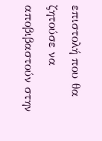επιστολή που θα ζητούσε να αποβιβαστούν στην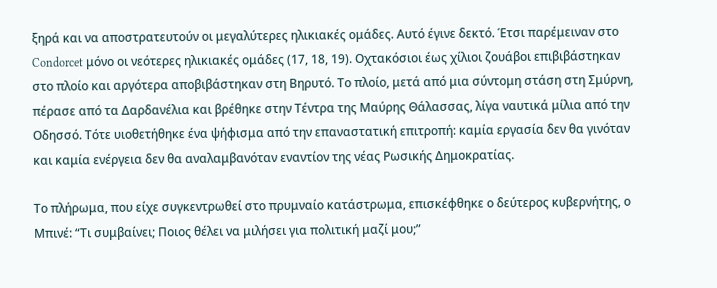ξηρά και να αποστρατευτούν οι μεγαλύτερες ηλικιακές ομάδες. Αυτό έγινε δεκτό. Έτσι παρέμειναν στο Condorcet μόνο οι νεότερες ηλικιακές ομάδες (17, 18, 19). Οχτακόσιοι έως χίλιοι ζουάβοι επιβιβάστηκαν στο πλοίο και αργότερα αποβιβάστηκαν στη Βηρυτό. Το πλοίο, μετά από μια σύντομη στάση στη Σμύρνη, πέρασε από τα Δαρδανέλια και βρέθηκε στην Τέντρα της Μαύρης Θάλασσας, λίγα ναυτικά μίλια από την Οδησσό. Τότε υιοθετήθηκε ένα ψήφισμα από την επαναστατική επιτροπή: καμία εργασία δεν θα γινόταν και καμία ενέργεια δεν θα αναλαμβανόταν εναντίον της νέας Ρωσικής Δημοκρατίας.

Το πλήρωμα, που είχε συγκεντρωθεί στο πρυμναίο κατάστρωμα, επισκέφθηκε ο δεύτερος κυβερνήτης, ο Μπινέ: “Τι συμβαίνει; Ποιος θέλει να μιλήσει για πολιτική μαζί μου;”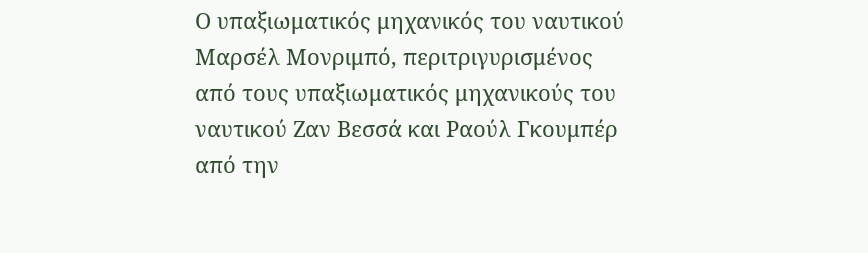Ο υπαξιωματικός μηχανικός του ναυτικού Μαρσέλ Μονριμπό, περιτριγυρισμένος από τους υπαξιωματικός μηχανικούς του ναυτικού Ζαν Βεσσά και Ραούλ Γκουμπέρ από την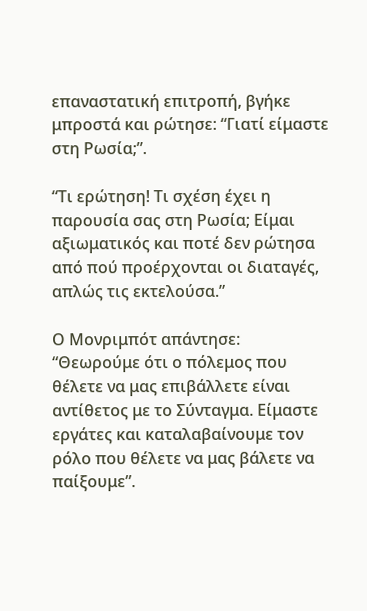επαναστατική επιτροπή, βγήκε μπροστά και ρώτησε: “Γιατί είμαστε στη Ρωσία;”.

“Τι ερώτηση! Τι σχέση έχει η παρουσία σας στη Ρωσία; Είμαι αξιωματικός και ποτέ δεν ρώτησα από πού προέρχονται οι διαταγές, απλώς τις εκτελούσα.”

Ο Μονριμπότ απάντησε: “Θεωρούμε ότι ο πόλεμος που θέλετε να μας επιβάλλετε είναι αντίθετος με το Σύνταγμα. Είμαστε εργάτες και καταλαβαίνουμε τον ρόλο που θέλετε να μας βάλετε να παίξουμε”.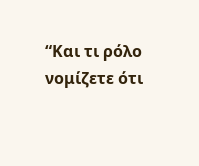“Και τι ρόλο νομίζετε ότι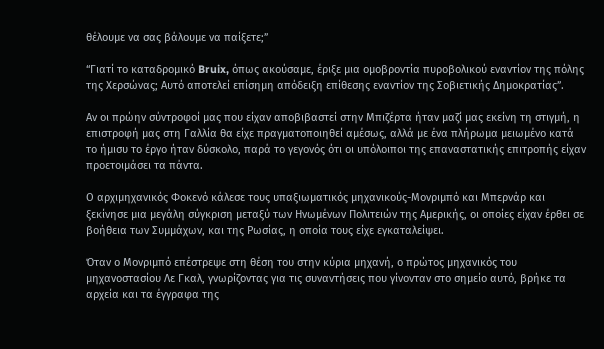θέλουμε να σας βάλουμε να παίξετε;”

“Γιατί το καταδρομικό Bruix, όπως ακούσαμε, έριξε μια ομοβροντία πυροβολικού εναντίον της πόλης της Χερσώνας; Αυτό αποτελεί επίσημη απόδειξη επίθεσης εναντίον της Σοβιετικής Δημοκρατίας”.

Αν οι πρώην σύντροφοί μας που είχαν αποβιβαστεί στην Μπιζέρτα ήταν μαζί μας εκείνη τη στιγμή, η επιστροφή μας στη Γαλλία θα είχε πραγματοποιηθεί αμέσως, αλλά με ένα πλήρωμα μειωμένο κατά το ήμισυ το έργο ήταν δύσκολο, παρά το γεγονός ότι οι υπόλοιποι της επαναστατικής επιτροπής είχαν προετοιμάσει τα πάντα.

Ο αρχιμηχανικός Φοκενό κάλεσε τους υπαξιωματικός μηχανικούς-Μονριμπό και Μπερνάρ και ξεκίνησε μια μεγάλη σύγκριση μεταξύ των Ηνωμένων Πολιτειών της Αμερικής, οι οποίες είχαν έρθει σε βοήθεια των Συμμάχων, και της Ρωσίας, η οποία τους είχε εγκαταλείψει.

Όταν ο Μονριμπό επέστρεψε στη θέση του στην κύρια μηχανή, ο πρώτος μηχανικός του μηχανοστασίου Λε Γκαλ, γνωρίζοντας για τις συναντήσεις που γίνονταν στο σημείο αυτό, βρήκε τα αρχεία και τα έγγραφα της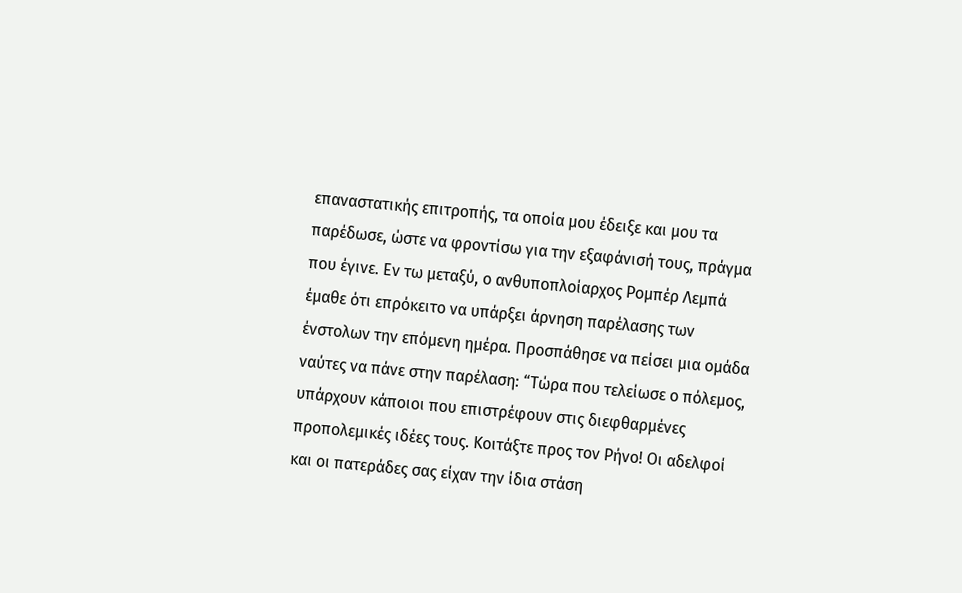επαναστατικής επιτροπής, τα οποία μου έδειξε και μου τα παρέδωσε, ώστε να φροντίσω για την εξαφάνισή τους, πράγμα που έγινε. Εν τω μεταξύ, ο ανθυποπλοίαρχος Ρομπέρ Λεμπά έμαθε ότι επρόκειτο να υπάρξει άρνηση παρέλασης των ένστολων την επόμενη ημέρα. Προσπάθησε να πείσει μια ομάδα ναύτες να πάνε στην παρέλαση: “Τώρα που τελείωσε ο πόλεμος, υπάρχουν κάποιοι που επιστρέφουν στις διεφθαρμένες προπολεμικές ιδέες τους. Κοιτάξτε προς τον Ρήνο! Οι αδελφοί και οι πατεράδες σας είχαν την ίδια στάση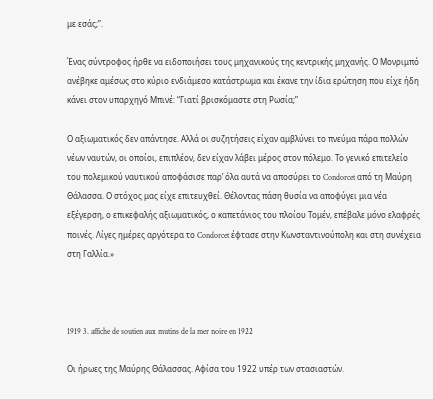με εσάς;”.

Ένας σύντροφος ήρθε να ειδοποιήσει τους μηχανικούς της κεντρικής μηχανής. Ο Μονριμπό ανέβηκε αμέσως στο κύριο ενδιάμεσο κατάστρωμα και έκανε την ίδια ερώτηση που είχε ήδη κάνει στον υπαρχηγό Μπινέ: “Γιατί βρισκόμαστε στη Ρωσία;”

Ο αξιωματικός δεν απάντησε. Αλλά οι συζητήσεις είχαν αμβλύνει το πνεύμα πάρα πολλών νέων ναυτών, οι οποίοι, επιπλέον, δεν είχαν λάβει μέρος στον πόλεμο. Το γενικό επιτελείο του πολεμικού ναυτικού αποφάσισε παρ’ όλα αυτά να αποσύρει το Condorcet από τη Μαύρη Θάλασσα. Ο στόχος μας είχε επιτευχθεί. Θέλοντας πάση θυσία να αποφύγει μια νέα εξέγερση, ο επικεφαλής αξιωματικός, ο καπετάνιος του πλοίου Τομέν, επέβαλε μόνο ελαφρές ποινές. Λίγες ημέρες αργότερα το Condorcet έφτασε στην Κωνσταντινούπολη και στη συνέχεια στη Γαλλία.»



1919 3. affiche de soutien aux mutins de la mer noire en 1922

Οι ήρωες της Μαύρης Θάλασσας. Αφίσα του 1922 υπέρ των στασιαστών.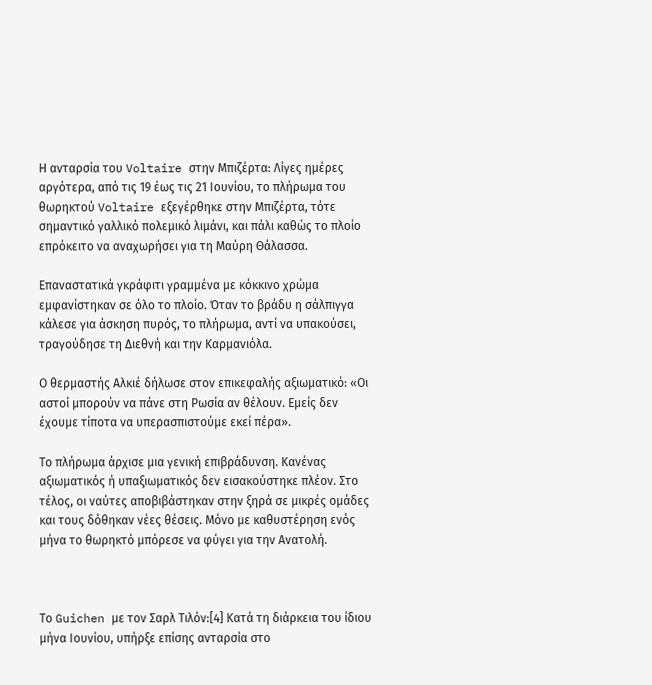Η ανταρσία του Voltaire στην Μπιζέρτα: Λίγες ημέρες αργότερα, από τις 19 έως τις 21 Ιουνίου, το πλήρωμα του θωρηκτού Voltaire εξεγέρθηκε στην Μπιζέρτα, τότε σημαντικό γαλλικό πολεμικό λιμάνι, και πάλι καθώς το πλοίο επρόκειτο να αναχωρήσει για τη Μαύρη Θάλασσα.

Επαναστατικά γκράφιτι γραμμένα με κόκκινο χρώμα εμφανίστηκαν σε όλο το πλοίο. Όταν το βράδυ η σάλπιγγα κάλεσε για άσκηση πυρός, το πλήρωμα, αντί να υπακούσει, τραγούδησε τη Διεθνή και την Καρμανιόλα.

Ο θερμαστής Αλκιέ δήλωσε στον επικεφαλής αξιωματικό: «Οι αστοί μπορούν να πάνε στη Ρωσία αν θέλουν. Εμείς δεν έχουμε τίποτα να υπερασπιστούμε εκεί πέρα».

Το πλήρωμα άρχισε μια γενική επιβράδυνση. Κανένας αξιωματικός ή υπαξιωματικός δεν εισακούστηκε πλέον. Στο τέλος, οι ναύτες αποβιβάστηκαν στην ξηρά σε μικρές ομάδες και τους δόθηκαν νέες θέσεις. Μόνο με καθυστέρηση ενός μήνα το θωρηκτό μπόρεσε να φύγει για την Ανατολή.



Το Guichen με τον Σαρλ Τιλόν:[4] Κατά τη διάρκεια του ίδιου μήνα Ιουνίου, υπήρξε επίσης ανταρσία στο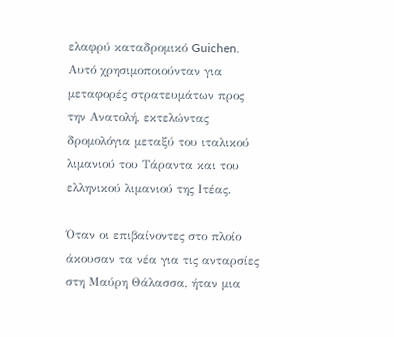ελαφρύ καταδρομικό Guichen. Αυτό χρησιμοποιούνταν για μεταφορές στρατευμάτων προς την Ανατολή, εκτελώντας δρομολόγια μεταξύ του ιταλικού λιμανιού του Τάραντα και του ελληνικού λιμανιού της Ιτέας.

Όταν οι επιβαίνοντες στο πλοίο άκουσαν τα νέα για τις ανταρσίες στη Μαύρη Θάλασσα, ήταν μια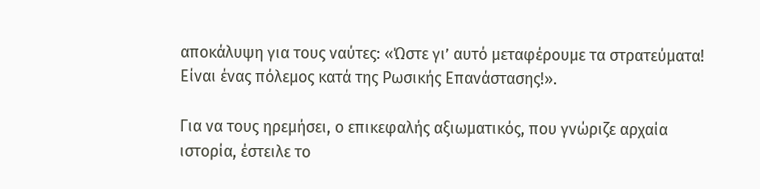αποκάλυψη για τους ναύτες: «Ώστε γι’ αυτό μεταφέρουμε τα στρατεύματα! Είναι ένας πόλεμος κατά της Ρωσικής Επανάστασης!».

Για να τους ηρεμήσει, ο επικεφαλής αξιωματικός, που γνώριζε αρχαία ιστορία, έστειλε το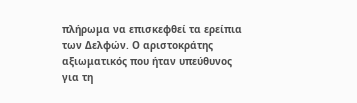πλήρωμα να επισκεφθεί τα ερείπια των Δελφών. Ο αριστοκράτης αξιωματικός που ήταν υπεύθυνος για τη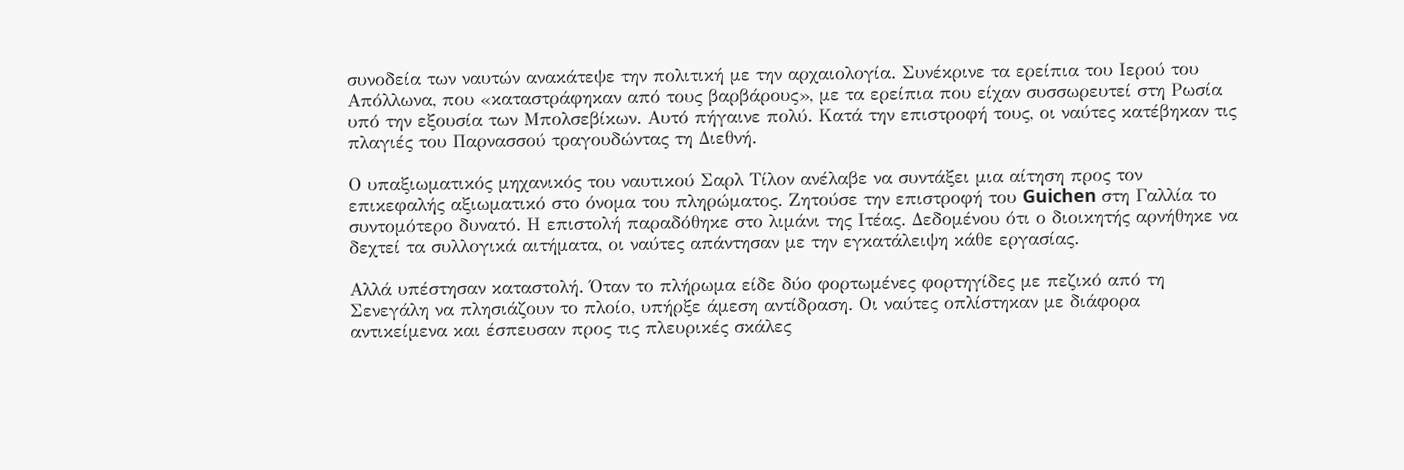συνοδεία των ναυτών ανακάτεψε την πολιτική με την αρχαιολογία. Συνέκρινε τα ερείπια του Ιερού του Απόλλωνα, που «καταστράφηκαν από τους βαρβάρους», με τα ερείπια που είχαν συσσωρευτεί στη Ρωσία υπό την εξουσία των Μπολσεβίκων. Αυτό πήγαινε πολύ. Κατά την επιστροφή τους, οι ναύτες κατέβηκαν τις πλαγιές του Παρνασσού τραγουδώντας τη Διεθνή.

Ο υπαξιωματικός μηχανικός του ναυτικού Σαρλ Τίλον ανέλαβε να συντάξει μια αίτηση προς τον επικεφαλής αξιωματικό στο όνομα του πληρώματος. Ζητούσε την επιστροφή του Guichen στη Γαλλία το συντομότερο δυνατό. Η επιστολή παραδόθηκε στο λιμάνι της Ιτέας. Δεδομένου ότι ο διοικητής αρνήθηκε να δεχτεί τα συλλογικά αιτήματα, οι ναύτες απάντησαν με την εγκατάλειψη κάθε εργασίας.

Αλλά υπέστησαν καταστολή. Όταν το πλήρωμα είδε δύο φορτωμένες φορτηγίδες με πεζικό από τη Σενεγάλη να πλησιάζουν το πλοίο, υπήρξε άμεση αντίδραση. Οι ναύτες οπλίστηκαν με διάφορα αντικείμενα και έσπευσαν προς τις πλευρικές σκάλες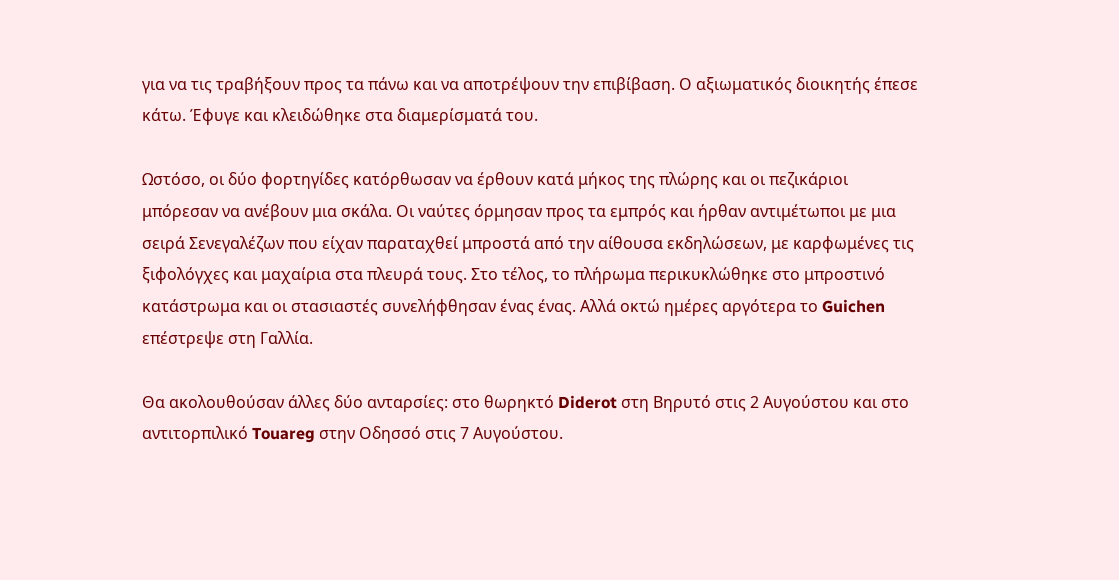για να τις τραβήξουν προς τα πάνω και να αποτρέψουν την επιβίβαση. Ο αξιωματικός διοικητής έπεσε κάτω. Έφυγε και κλειδώθηκε στα διαμερίσματά του.

Ωστόσο, οι δύο φορτηγίδες κατόρθωσαν να έρθουν κατά μήκος της πλώρης και οι πεζικάριοι μπόρεσαν να ανέβουν μια σκάλα. Οι ναύτες όρμησαν προς τα εμπρός και ήρθαν αντιμέτωποι με μια σειρά Σενεγαλέζων που είχαν παραταχθεί μπροστά από την αίθουσα εκδηλώσεων, με καρφωμένες τις ξιφολόγχες και μαχαίρια στα πλευρά τους. Στο τέλος, το πλήρωμα περικυκλώθηκε στο μπροστινό κατάστρωμα και οι στασιαστές συνελήφθησαν ένας ένας. Αλλά οκτώ ημέρες αργότερα το Guichen επέστρεψε στη Γαλλία.

Θα ακολουθούσαν άλλες δύο ανταρσίες: στο θωρηκτό Diderot στη Βηρυτό στις 2 Αυγούστου και στο αντιτορπιλικό Touareg στην Οδησσό στις 7 Αυγούστου.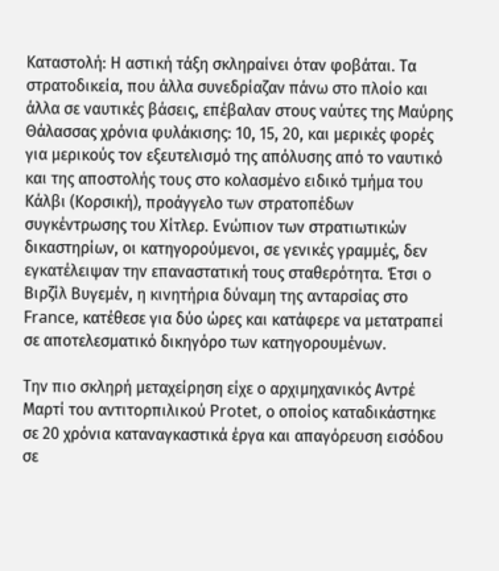Καταστολή: Η αστική τάξη σκληραίνει όταν φοβάται. Τα στρατοδικεία, που άλλα συνεδρίαζαν πάνω στο πλοίο και άλλα σε ναυτικές βάσεις, επέβαλαν στους ναύτες της Μαύρης Θάλασσας χρόνια φυλάκισης: 10, 15, 20, και μερικές φορές για μερικούς τον εξευτελισμό της απόλυσης από το ναυτικό και της αποστολής τους στο κολασμένο ειδικό τμήμα του Κάλβι (Κορσική), προάγγελο των στρατοπέδων συγκέντρωσης του Χίτλερ. Ενώπιον των στρατιωτικών δικαστηρίων, οι κατηγορούμενοι, σε γενικές γραμμές, δεν εγκατέλειψαν την επαναστατική τους σταθερότητα. Έτσι ο Βιρζίλ Βυγεμέν, η κινητήρια δύναμη της ανταρσίας στο France, κατέθεσε για δύο ώρες και κατάφερε να μετατραπεί σε αποτελεσματικό δικηγόρο των κατηγορουμένων.

Την πιο σκληρή μεταχείρηση είχε ο αρχιμηχανικός Αντρέ Μαρτί του αντιτορπιλικού Protet, ο οποίος καταδικάστηκε σε 20 χρόνια καταναγκαστικά έργα και απαγόρευση εισόδου σε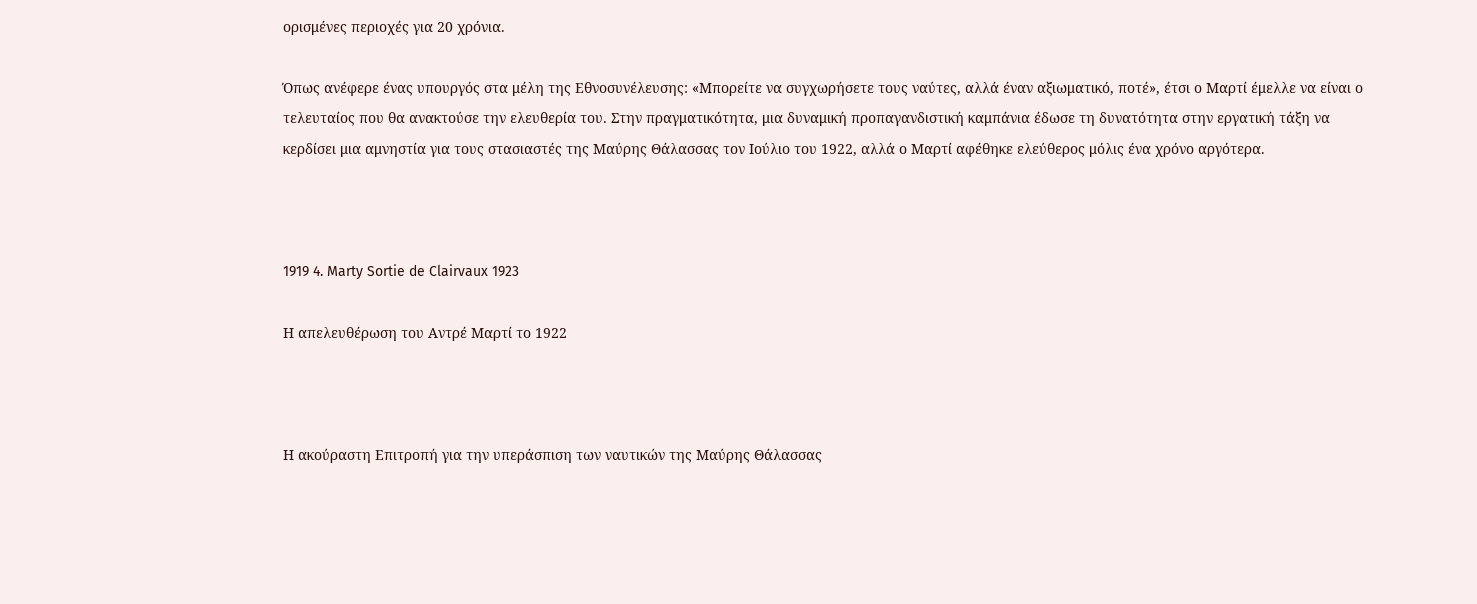ορισμένες περιοχές για 20 χρόνια.

Όπως ανέφερε ένας υπουργός στα μέλη της Εθνοσυνέλευσης: «Μπορείτε να συγχωρήσετε τους ναύτες, αλλά έναν αξιωματικό, ποτέ», έτσι ο Μαρτί έμελλε να είναι ο τελευταίος που θα ανακτούσε την ελευθερία του. Στην πραγματικότητα, μια δυναμική προπαγανδιστική καμπάνια έδωσε τη δυνατότητα στην εργατική τάξη να κερδίσει μια αμνηστία για τους στασιαστές της Μαύρης Θάλασσας τον Ιούλιο του 1922, αλλά ο Μαρτί αφέθηκε ελεύθερος μόλις ένα χρόνο αργότερα.



1919 4. Marty Sortie de Clairvaux 1923

Η απελευθέρωση του Αντρέ Μαρτί το 1922



Η ακούραστη Επιτροπή για την υπεράσπιση των ναυτικών της Μαύρης Θάλασσας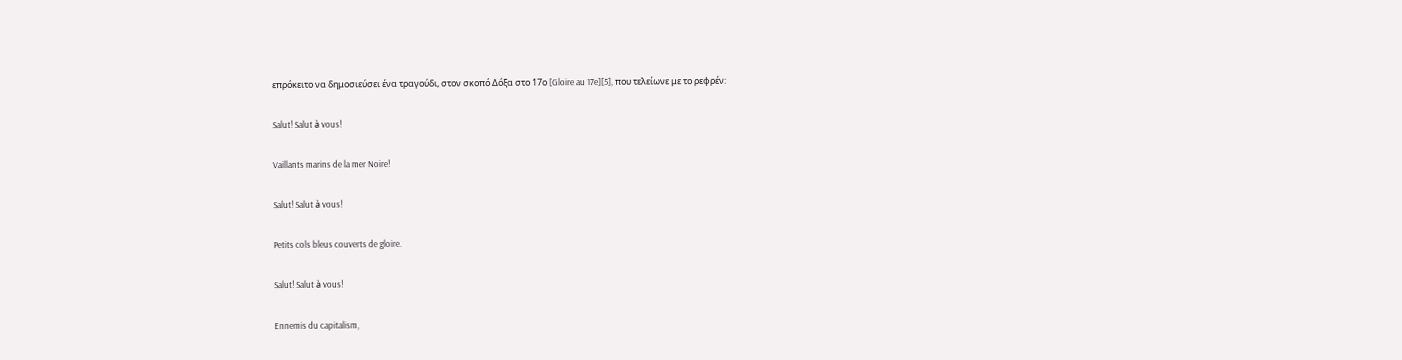επρόκειτο να δημοσιεύσει ένα τραγούδι, στον σκοπό Δόξα στο 17ο [Gloire au 17e][5], που τελείωνε με το ρεφρέν:

Salut! Salut à vous!

Vaillants marins de la mer Noire!

Salut! Salut à vous!

Petits cols bleus couverts de gloire.

Salut! Salut à vous!

Ennemis du capitalism,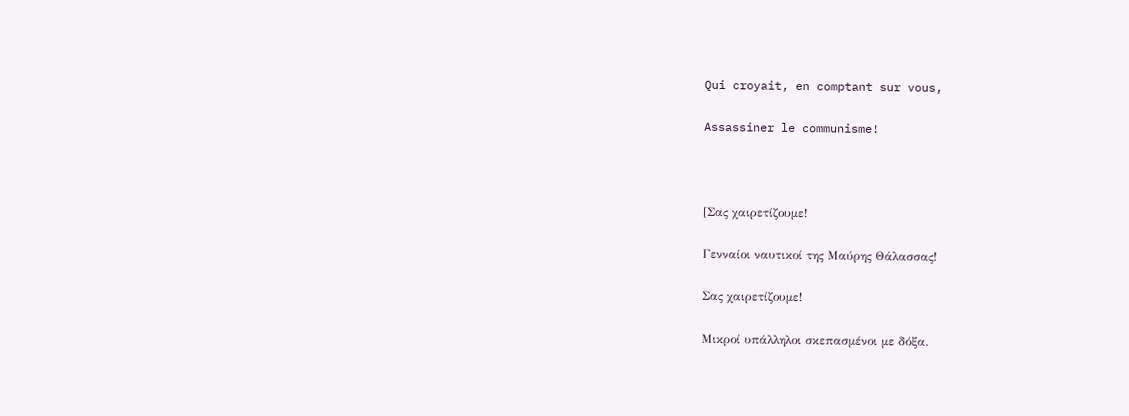Qui croyait, en comptant sur vous,

Assassiner le communisme!



[Σας χαιρετίζουμε!

Γενναίοι ναυτικοί της Μαύρης Θάλασσας!

Σας χαιρετίζουμε!

Μικροί υπάλληλοι σκεπασμένοι με δόξα.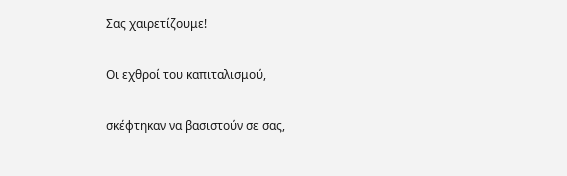Σας χαιρετίζουμε!

Οι εχθροί του καπιταλισμού,

σκέφτηκαν να βασιστούν σε σας,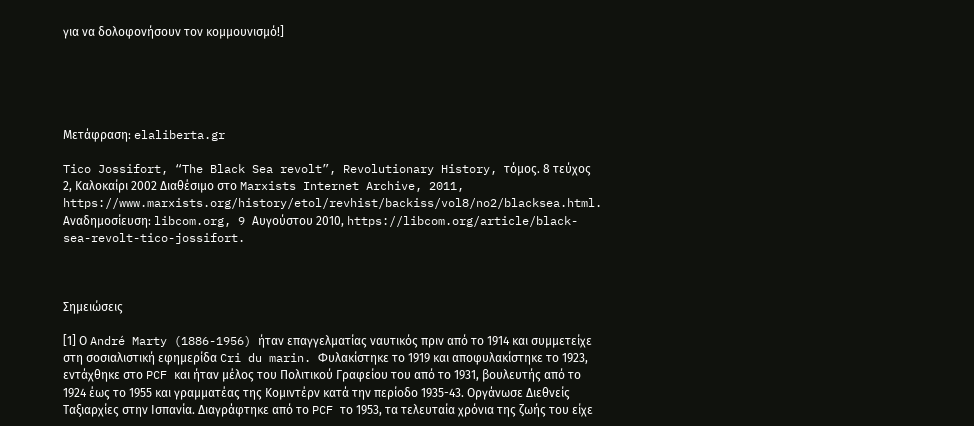για να δολοφονήσουν τον κομμουνισμό!]





Μετάφραση: elaliberta.gr

Tico Jossifort, “The Black Sea revolt”, Revolutionary History, τόμος. 8 τεύχος 2, Καλοκαίρι 2002 Διαθέσιμο στο Marxists Internet Archive, 2011, https://www.marxists.org/history/etol/revhist/backiss/vol8/no2/blacksea.html. Αναδημοσίευση: libcom.org, 9 Αυγούστου 2010, https://libcom.org/article/black-sea-revolt-tico-jossifort.



Σημειώσεις

[1] Ο André Marty (1886-1956) ήταν επαγγελματίας ναυτικός πριν από το 1914 και συμμετείχε στη σοσιαλιστική εφημερίδα Cri du marin. Φυλακίστηκε το 1919 και αποφυλακίστηκε το 1923, εντάχθηκε στο PCF και ήταν μέλος του Πολιτικού Γραφείου του από το 1931, βουλευτής από το 1924 έως το 1955 και γραμματέας της Κομιντέρν κατά την περίοδο 1935-43. Οργάνωσε Διεθνείς Ταξιαρχίες στην Ισπανία. Διαγράφτηκε από το PCF το 1953, τα τελευταία χρόνια της ζωής του είχε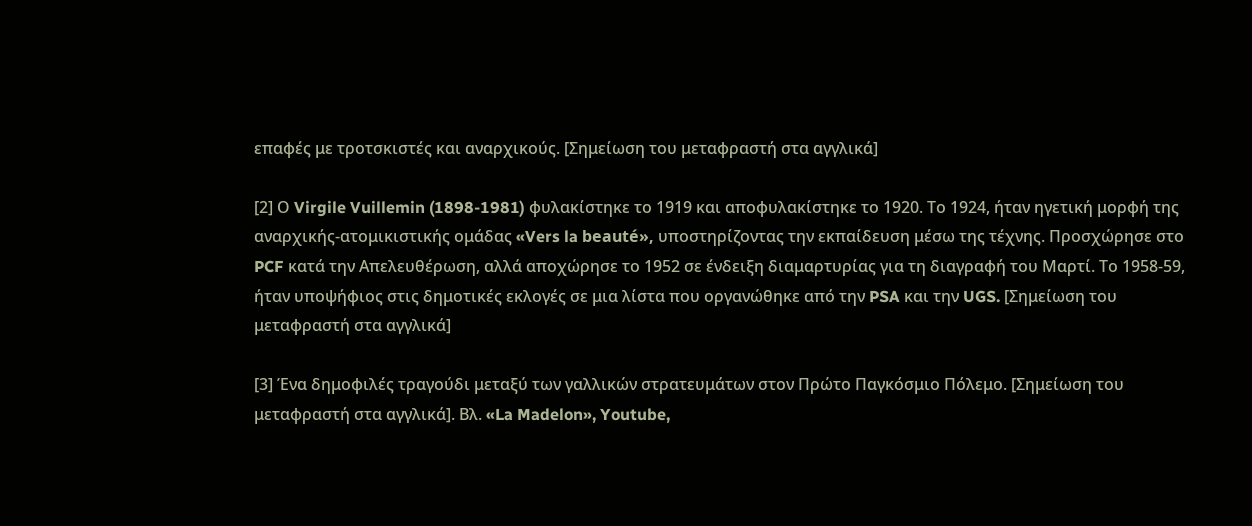επαφές με τροτσκιστές και αναρχικούς. [Σημείωση του μεταφραστή στα αγγλικά]

[2] Ο Virgile Vuillemin (1898-1981) φυλακίστηκε το 1919 και αποφυλακίστηκε το 1920. Το 1924, ήταν ηγετική μορφή της αναρχικής-ατομικιστικής ομάδας «Vers la beauté», υποστηρίζοντας την εκπαίδευση μέσω της τέχνης. Προσχώρησε στο PCF κατά την Απελευθέρωση, αλλά αποχώρησε το 1952 σε ένδειξη διαμαρτυρίας για τη διαγραφή του Μαρτί. Το 1958-59, ήταν υποψήφιος στις δημοτικές εκλογές σε μια λίστα που οργανώθηκε από την PSA και την UGS. [Σημείωση του μεταφραστή στα αγγλικά]

[3] Ένα δημοφιλές τραγούδι μεταξύ των γαλλικών στρατευμάτων στον Πρώτο Παγκόσμιο Πόλεμο. [Σημείωση του μεταφραστή στα αγγλικά]. Βλ. «La Madelon», Youtube,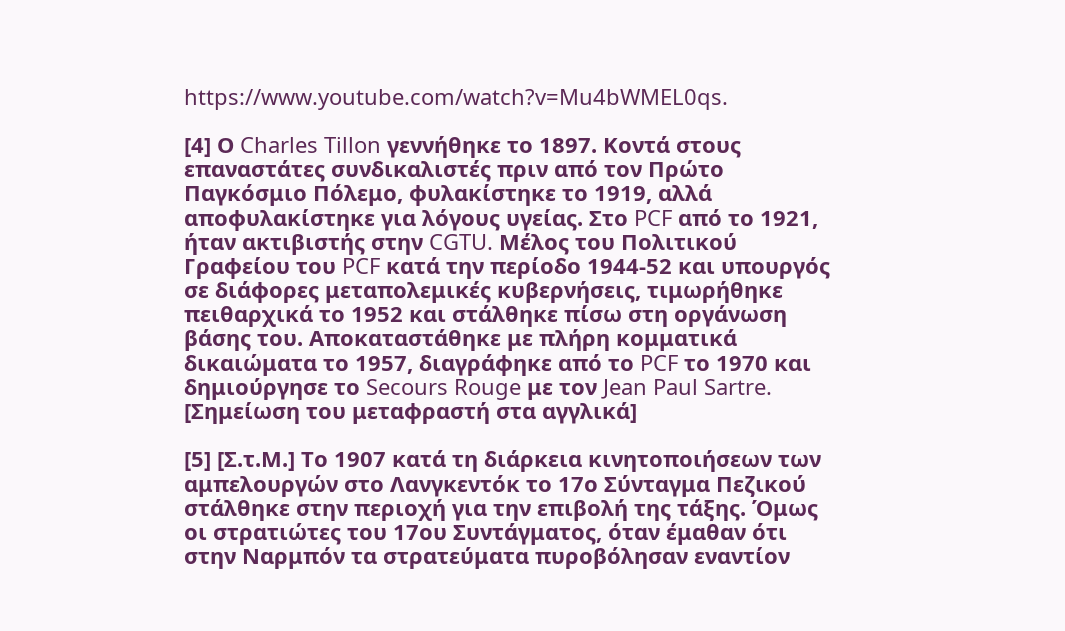https://www.youtube.com/watch?v=Mu4bWMEL0qs.

[4] Ο Charles Tillon γεννήθηκε το 1897. Κοντά στους επαναστάτες συνδικαλιστές πριν από τον Πρώτο Παγκόσμιο Πόλεμο, φυλακίστηκε το 1919, αλλά αποφυλακίστηκε για λόγους υγείας. Στο PCF από το 1921, ήταν ακτιβιστής στην CGTU. Μέλος του Πολιτικού Γραφείου του PCF κατά την περίοδο 1944-52 και υπουργός σε διάφορες μεταπολεμικές κυβερνήσεις, τιμωρήθηκε πειθαρχικά το 1952 και στάλθηκε πίσω στη οργάνωση βάσης του. Αποκαταστάθηκε με πλήρη κομματικά δικαιώματα το 1957, διαγράφηκε από το PCF το 1970 και δημιούργησε το Secours Rouge με τον Jean Paul Sartre. [Σημείωση του μεταφραστή στα αγγλικά]

[5] [Σ.τ.Μ.] Το 1907 κατά τη διάρκεια κινητοποιήσεων των αμπελουργών στο Λανγκεντόκ το 17ο Σύνταγμα Πεζικού στάλθηκε στην περιοχή για την επιβολή της τάξης. Όμως οι στρατιώτες του 17ου Συντάγματος, όταν έμαθαν ότι στην Ναρμπόν τα στρατεύματα πυροβόλησαν εναντίον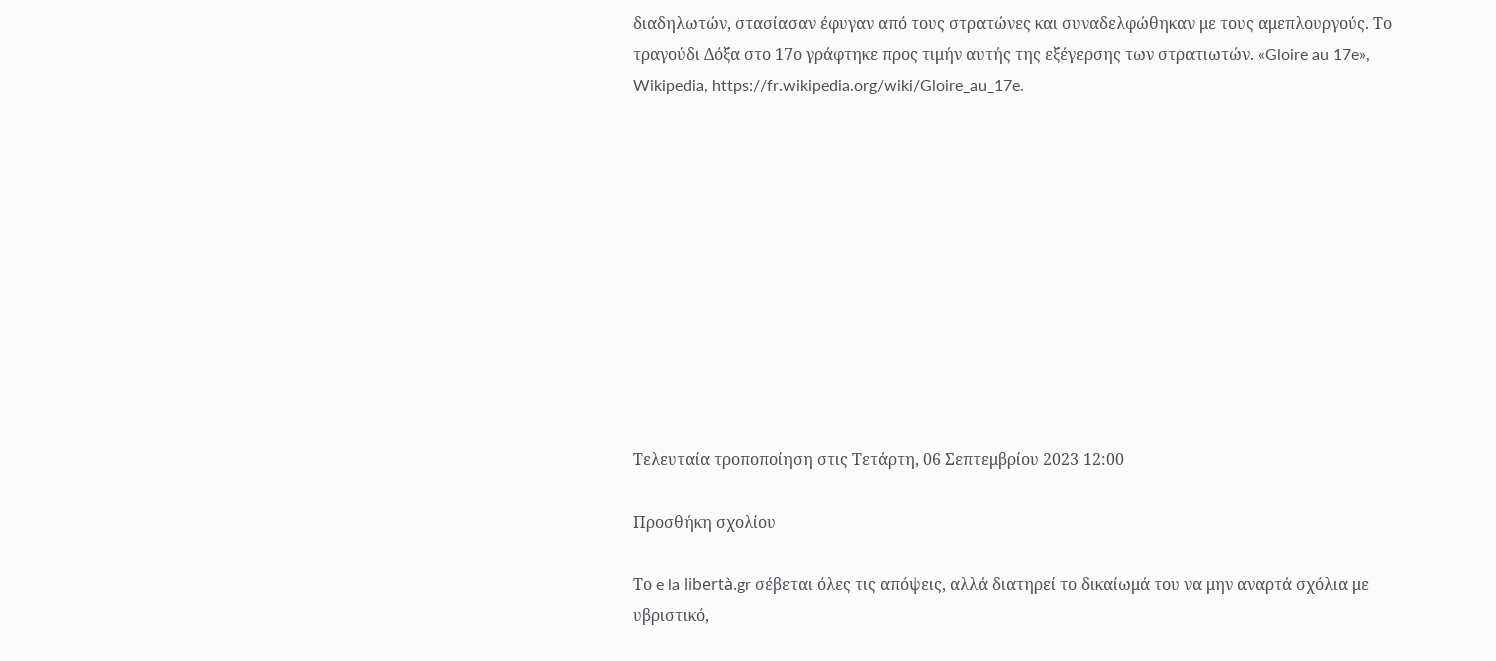διαδηλωτών, στασίασαν έφυγαν από τους στρατώνες και συναδελφώθηκαν με τους αμεπλουργούς. Το τραγούδι Δόξα στο 17ο γράφτηκε προς τιμήν αυτής της εξέγερσης των στρατιωτών. «Gloire au 17e», Wikipedia, https://fr.wikipedia.org/wiki/Gloire_au_17e.











Τελευταία τροποποίηση στις Τετάρτη, 06 Σεπτεμβρίου 2023 12:00

Προσθήκη σχολίου

Το e la libertà.gr σέβεται όλες τις απόψεις, αλλά διατηρεί το δικαίωμά του να μην αναρτά σχόλια με υβριστικό,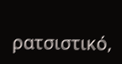ρατσιστικό,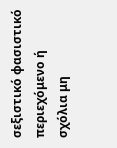σεξιστικό φασιστικό περιεχόμενο ή σχόλια μη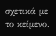σχετικά με το κείμενο.